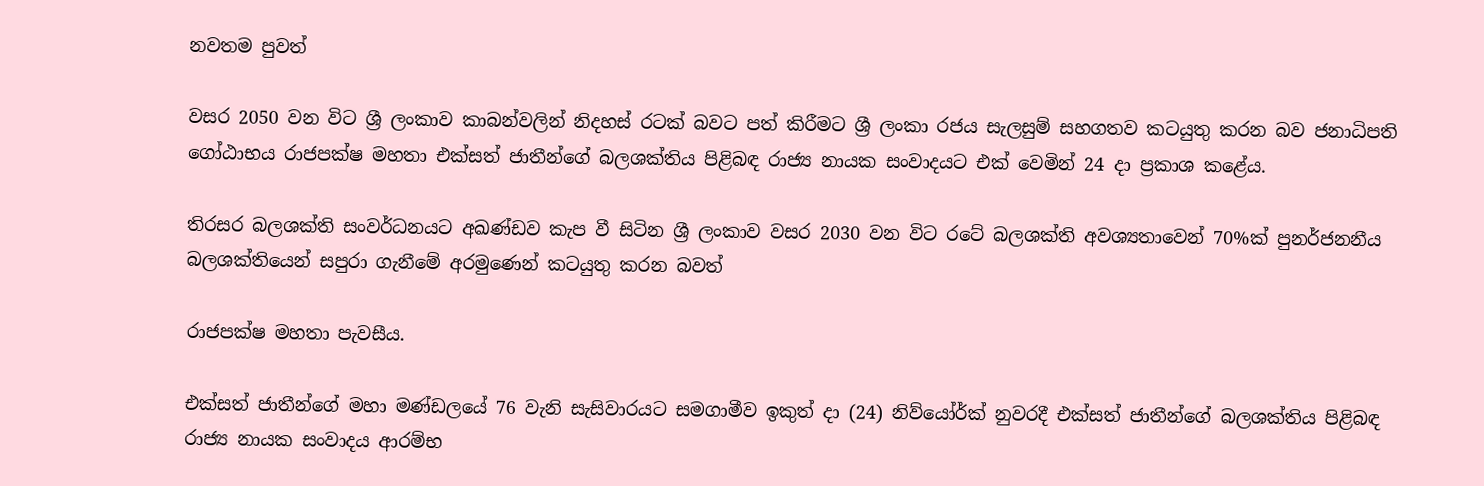නවතම පුවත්

වසර 2050 වන විට ශ්‍රී ලංකාව කාබන්වලින් නිදහස් රටක් බවට පත් කිරීමට ශ්‍රී ලංකා රජය සැලසුම් සහගතව කටයුතු කරන බව ජනාධිපති ගෝඨාභය රාජපක්ෂ මහතා එක්සත් ජාතීන්ගේ බලශක්තිය පිළිබඳ රාජ්‍ය නායක සංවාදයට එක් වෙමින් 24 දා ප්‍රකාශ කළේය.

තිරසර බලශක්ති සංවර්ධනයට අඛණ්ඩව කැප වී සිටින ශ්‍රී ලංකාව වසර 2030 වන විට රටේ බලශක්ති අවශ්‍යතාවෙන් 70%ක් පුනර්ජනනීය බලශක්තියෙන් සපුරා ගැනීමේ අරමුණෙන් කටයුතු කරන බවත්

රාජපක්ෂ මහතා පැවසීය.

එක්සත් ජාතීන්ගේ මහා මණ්ඩලයේ 76 වැනි සැසිවාරයට සමගාමීව ඉකුත් දා (24) නිව්යෝර්ක් නුවරදී එක්සත් ජාතීන්ගේ බලශක්තිය පිළිබඳ රාජ්‍ය නායක සංවාදය ආරම්භ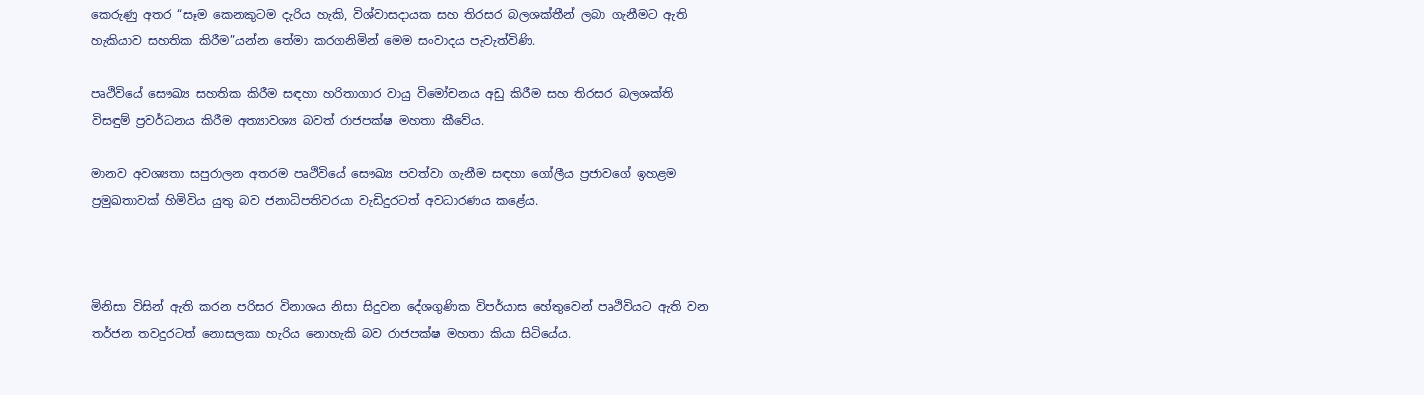කෙරුණු අතර “සෑම කෙනකුටම දැරිය හැකි, විශ්වාසදායක සහ තිරසර බලශක්තීන් ලබා ගැනීමට ඇති හැකියාව සහතික කිරීම”යන්න තේමා කරගනිමින් මෙම සංවාදය පැවැත්විණි.

පෘථිවියේ සෞඛ්‍ය සහතික කිරීම සඳහා හරිතාගාර වායු විමෝචනය අඩු කිරීම සහ තිරසර බලශක්ති විසඳුම් ප්‍රවර්ධනය කිරීම අත්‍යාවශ්‍ය බවත් රාජපක්ෂ මහතා කීවේය.

මානව අවශ්‍යතා සපුරාලන අතරම පෘථිවියේ සෞඛ්‍ය පවත්වා ගැනීම සඳහා ගෝලීය ප්‍රජාවගේ ඉහළම ප්‍රමුඛතාවක් හිමිවිය යුතු බව ජනාධිපතිවරයා වැඩිදුරටත් අවධාරණය කළේය.



මිනිසා විසින් ඇති කරන පරිසර විනාශය නිසා සිදුවන දේශගුණික විපර්යාස හේතුවෙන් පෘථිවියට ඇති වන තර්ජන තවදුරටත් නොසලකා හැරිය නොහැකි බව රාජපක්ෂ මහතා කියා සිටියේය.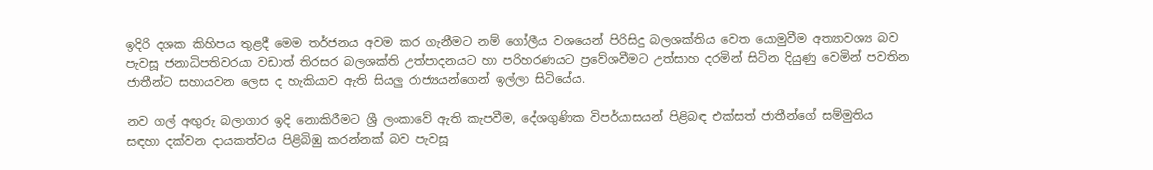ඉදිරි දශක කිහිපය තුළදී මෙම තර්ජනය අවම කර ගැනීමට නම් ගෝලීය වශයෙන් පිරිසිදු බලශක්තිය වෙත යොමුවීම අත්‍යාවශ්‍ය බව පැවසූ ජනාධිපතිවරයා වඩාත් තිරසර බලශක්ති උත්පාදනයට හා පරිහරණයට ප්‍රවේශවීමට උත්සාහ දරමින් සිටින දියුණු වෙමින් පවතින ජාතීන්ට සහායවන ලෙස ද හැකියාව ඇති සියලු රාජ්‍යයන්ගෙන් ඉල්ලා සිටියේය.

නව ගල් අඟුරු බලාගාර ඉදි නොකිරීමට ශ්‍රී ලංකාවේ ඇති කැපවීම, දේශගුණික විපර්යාසයන් පිළිබඳ එක්සත් ජාතීන්ගේ සම්මුතිය සඳහා දක්වන දායකත්වය පිළිබිඹු කරන්නක් බව පැවසූ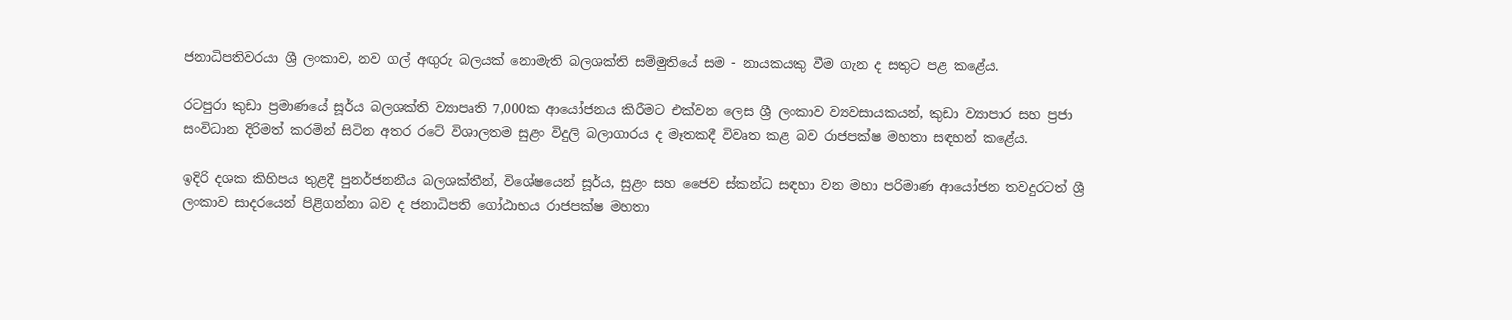ජනාධිපතිවරයා ශ්‍රී ලංකාව, නව ගල් අඟුරු බලයක් නොමැති බලශක්ති සම්මුතියේ සම - නායකයකු වීම ගැන ද සතුට පළ කළේය.

රටපුරා කුඩා ප්‍රමාණයේ සූර්ය බලශක්ති ව්‍යාපෘති 7,000ක ආයෝජනය කිරීමට එක්වන ලෙස ශ්‍රී ලංකාව ව්‍යවසායකයන්, කුඩා ව්‍යාපාර සහ ප්‍රජා සංවිධාන දිරිමත් කරමින් සිටින අතර රටේ විශාලතම සුළං විදුලි බලාගාරය ද මෑතකදී විවෘත කළ බව රාජපක්ෂ මහතා සඳහන් කළේය.

ඉදිරි දශක කිහිපය තුළදී පුනර්ජනනීය බලශක්තීන්, විශේෂයෙන් සූර්ය, සුළං සහ ජෛව ස්කන්ධ සඳහා වන මහා පරිමාණ ආයෝජන තවදුරටත් ශ්‍රී ලංකාව සාදරයෙන් පිළිගන්නා බව ද ජනාධිපති ගෝඨාභය රාජපක්ෂ මහතා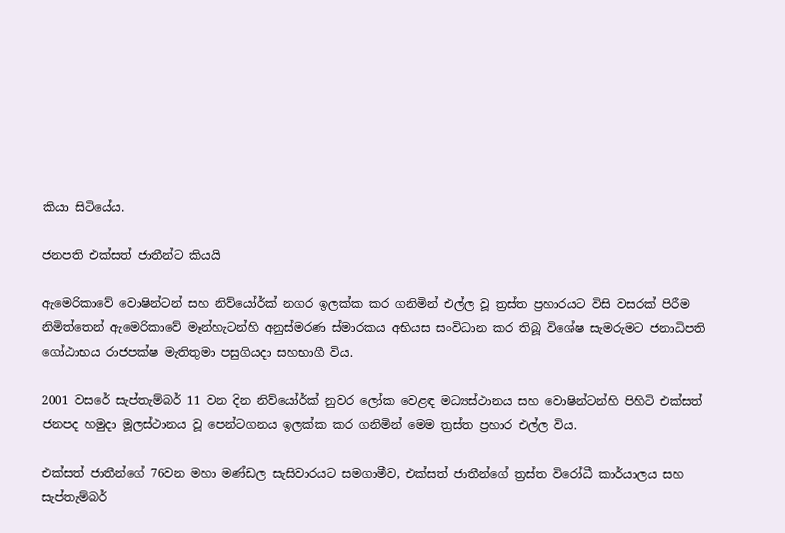කියා සිටියේය.

ජනපති එක්සත් ජාතීන්ට කියයි

ඇමෙරිකාවේ වොෂින්ටන් සහ නිව්යෝර්ක් නගර ඉලක්ක කර ගනිමින් එල්ල වූ ත්‍රස්ත ප්‍රහාරයට විසි වසරක් පිරීම නිමිත්තෙන් ඇමෙරිකාවේ මෑන්හැටන්හි අනුස්මරණ ස්මාරකය අභියස සංවිධාන කර තිබූ විශේෂ සැමරුමට ජනාධිපති ගෝඨාභය රාජපක්ෂ මැතිතුමා පසුගියදා සහභාගී විය.

2001 වසරේ සැප්තැම්බර් 11 වන දින නිව්යෝර්ක් නුවර ලෝක වෙළඳ මධ්‍යස්ථානය සහ වොෂින්ටන්හි පිහිටි එක්සත් ජනපද හමුදා මූලස්ථානය වූ පෙන්ටගනය ඉලක්ක කර ගනිමින් මෙම ත්‍රස්ත ප්‍රහාර එල්ල විය.

එක්සත් ජාතීන්ගේ 76වන මහා මණ්ඩල සැසිවාරයට සමගාමීව, එක්සත් ජාතීන්ගේ ත්‍රස්ත විරෝධී කාර්යාලය සහ සැප්තැම්බර්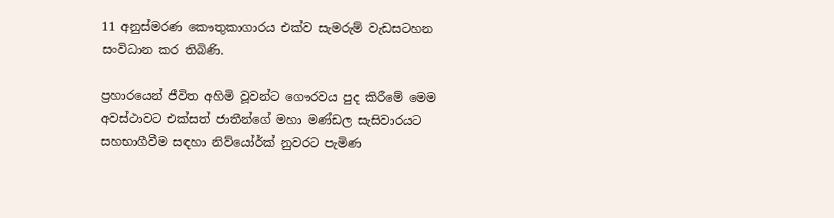11 අනුස්මරණ කෞතුකාගාරය එක්ව සැමරුම් වැඩසටහන සංවිධාන කර තිබිණි.

ප්‍රහාරයෙන් ජීවිත අහිමි වූවන්ට ගෞරවය පුද කිරීමේ මෙම අවස්ථාවට එක්සත් ජාතීන්ගේ මහා මණ්ඩල සැසිවාරයට සහභාගීවීම සඳහා නිව්යෝර්ක් නුවරට පැමිණ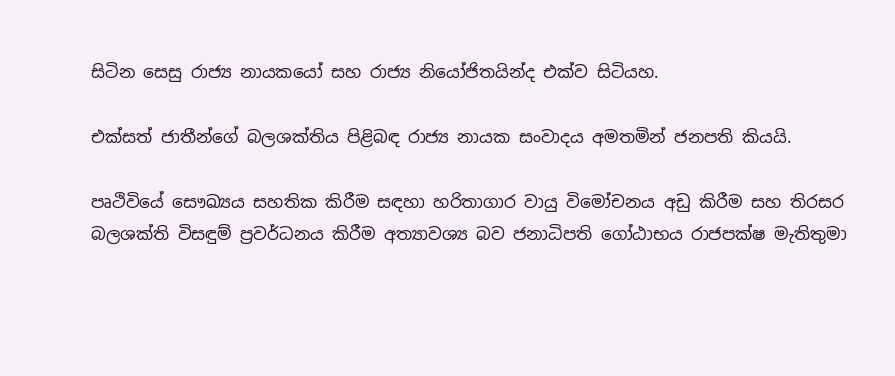සිටින සෙසු රාජ්‍ය නායකයෝ සහ රාජ්‍ය නියෝජිතයින්ද එක්ව සිටියහ.

එක්සත් ජාතීන්ගේ බලශක්තිය පිළිබඳ රාජ්‍ය නායක සංවාදය අමතමින් ජනපති කියයි.

පෘථිවියේ සෞඛ්‍යය සහතික කිරීම සඳහා හරිතාගාර වායු විමෝචනය අඩු කිරීම සහ තිරසර බලශක්ති විසඳුම් ප්‍රවර්ධනය කිරීම අත්‍යාවශ්‍ය බව ජනාධිපති ගෝඨාභය රාජපක්ෂ මැතිතුමා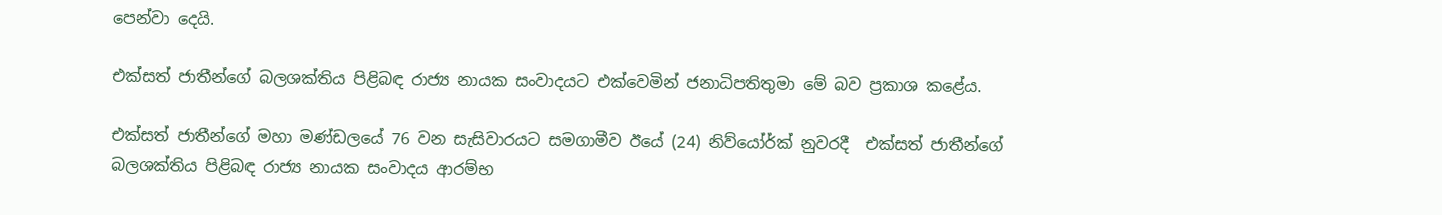පෙන්වා දෙයි.

එක්සත් ජාතීන්ගේ බලශක්තිය පිළිබඳ රාජ්‍ය නායක සංවාදයට එක්වෙමින් ජනාධිපතිතුමා මේ බව ප්‍රකාශ කළේය.

එක්සත් ජාතීන්ගේ මහා මණ්ඩලයේ 76 වන සැසිවාරයට සමගාමීව ඊයේ (24) නිව්යෝර්ක් නුවරදී  එක්සත් ජාතීන්ගේ බලශක්තිය පිළිබඳ රාජ්‍ය නායක සංවාදය ආරම්භ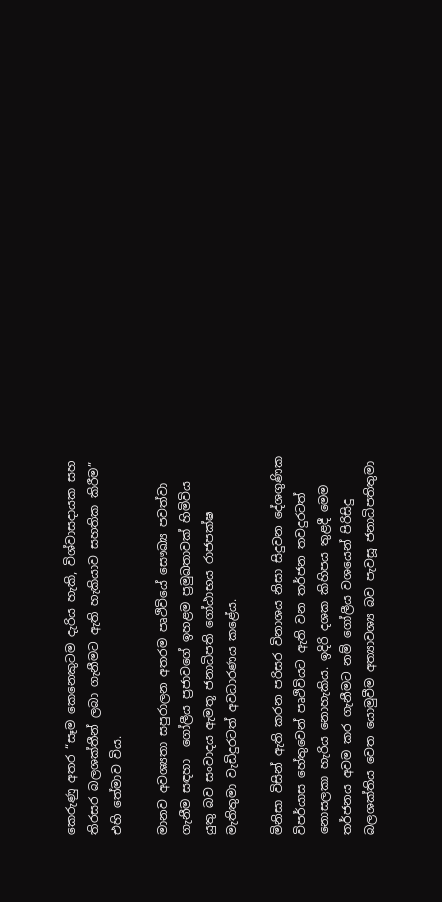කෙරුණු අතර “සෑම කෙනෙකුටම දැරිය හැකි, විශ්වාසදායක සහ තිරසර බලශක්තීන් ලබා ගැනීමට ඇති හැකියාව සහතික කිරීම” එහි තේමාව විය.

මානව අවශ්‍යතා සපුරාලන අතරම පෘථිවියේ සෞඛ්‍ය පවත්වා ගැනීම සඳහා  ගෝලීය ප්‍රජාවගේ ඉහළම ප්‍රමුඛතාවක් හිමිවිය යුතු බව සංවාදය ඇමතූ ජනාධිපති ගෝඨාභය රාජපක්ෂ මැතිතුමා වැඩිදුරටත් අවධාරණය කළේය.

මිනිසා විසින් ඇති කරන පරිසර විනාශය නිසා සිදුවන දේශගුණික විපර්යාස හේතුවෙන් පෘථිවියට ඇති වන තර්ජන තවදුරටත් නොසලකා හැරිය නොහැකිය. ඉදිරි දශක කිහිපය තුළදී මෙම තර්ජනය අවම කර ගැනීමට නම් ගෝලීය වශයෙන් පිරිසිදු බලශක්තිය වෙත යොමුවීම අත්‍යාවශ්‍ය බව පැවසූ ජනාධිපතිතුමා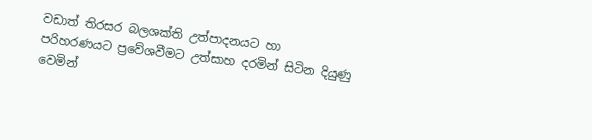වඩාත් තිරසර බලශක්ති උත්පාදනයට හා පරිහරණයට ප්‍රවේශවීමට උත්සාහ දරමින් සිටින දියුණු වෙමින්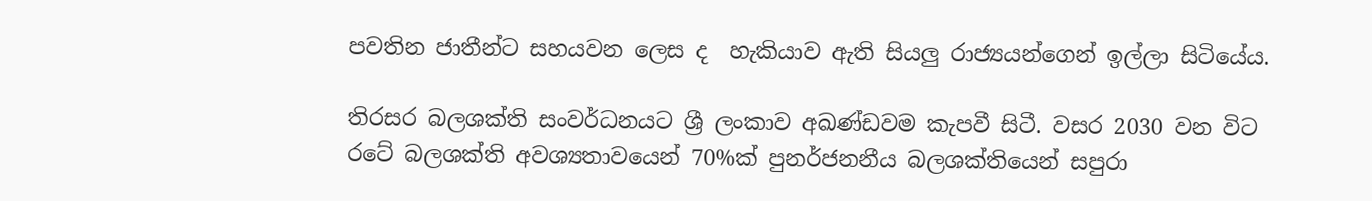පවතින ජාතීන්ට සහයවන ලෙස ද  හැකියාව ඇති සියලු රාජ්‍යයන්ගෙන් ඉල්ලා සිටියේය.

තිරසර බලශක්ති සංවර්ධනයට ශ්‍රී ලංකාව අඛණ්ඩවම කැපවී සිටී. වසර 2030 වන විට රටේ බලශක්ති අවශ්‍යතාවයෙන් 70%ක් පුනර්ජනනීය බලශක්තියෙන් සපුරා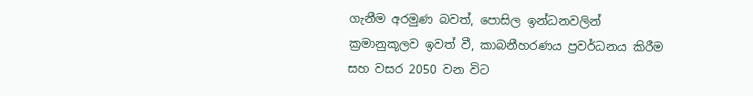ගැනීම අරමුණ බවත්, පොසිල ඉන්ධනවලින් ක්‍රමානුකූලව ඉවත් වී, කාබනීහරණය ප්‍රවර්ධනය කිරීම සහ වසර 2050 වන විට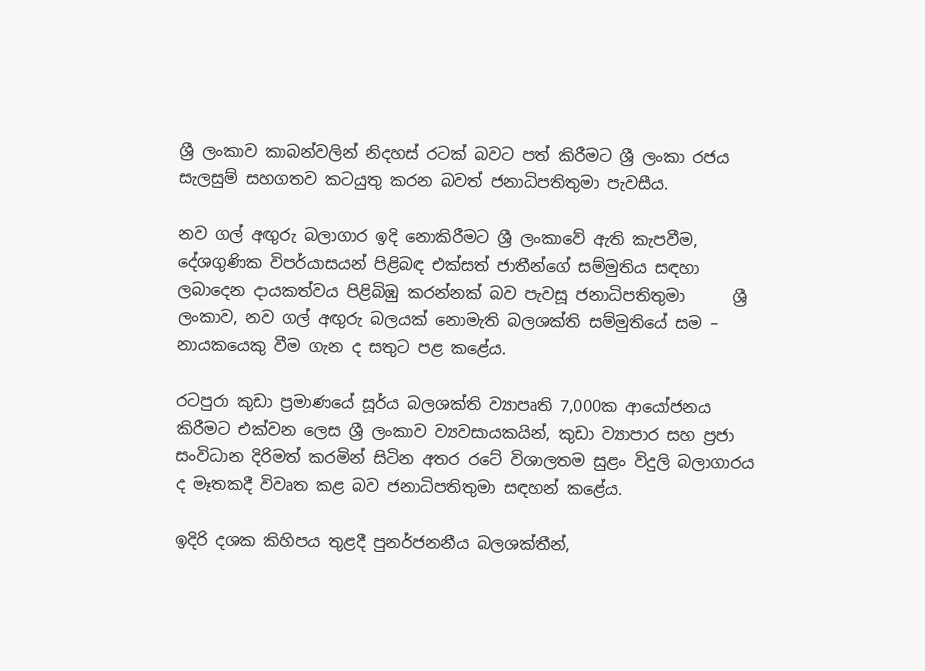ශ්‍රී ලංකාව කාබන්වලින් නිදහස් රටක් බවට පත් කිරීමට ශ්‍රී ලංකා රජය සැලසුම් සහගතව කටයුතු කරන බවත් ජනාධිපතිතුමා පැවසීය.

නව ගල් අඟුරු බලාගාර ඉදි නොකිරීමට ශ්‍රී ලංකාවේ ඇති කැපවීම, දේශගුණික විපර්යාසයන් පිළිබඳ එක්සත් ජාතීන්ගේ සම්මුතිය සඳහා ලබාදෙන දායකත්වය පිළිබිඹු කරන්නක් බව පැවසූ ජනාධිපතිතුමා      ශ්‍රී ලංකාව, නව ගල් අඟුරු බලයක් නොමැති බලශක්ති සම්මුතියේ සම – නායකයෙකු වීම ගැන ද සතුට පළ කළේය.

රටපුරා කුඩා ප්‍රමාණයේ සූර්ය බලශක්ති ව්‍යාපෘති 7,000ක ආයෝජනය කිරීමට එක්වන ලෙස ශ්‍රී ලංකාව ව්‍යවසායකයින්, කුඩා ව්‍යාපාර සහ ප්‍රජා සංවිධාන දිරිමත් කරමින් සිටින අතර රටේ විශාලතම සුළං විදුලි බලාගාරය ද මෑතකදී විවෘත කළ බව ජනාධිපතිතුමා සඳහන් කළේය.

ඉදිරි දශක කිහිපය තුළදී පුනර්ජනනීය බලශක්තීන්,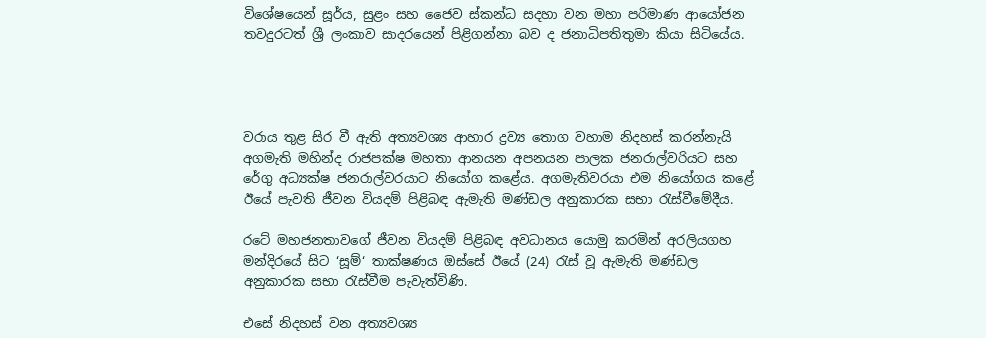විශේෂයෙන් සූර්ය, සුළං සහ ජෛව ස්කන්ධ සදහා වන මහා පරිමාණ ආයෝජන තවදුරටත් ශ්‍රී ලංකාව සාදරයෙන් පිළිගන්නා බව ද ජනාධිපතිතුමා කියා සිටියේය.




වරාය තුළ සිර වී ඇති අත්‍යවශ්‍ය ආහාර ද්‍රව්‍ය තොග වහාම නිදහස් කරන්නැයි අගමැති මහින්ද රාජපක්ෂ මහතා ආනයන අපනයන පාලක ජනරාල්වරියට සහ රේගු අධ්‍යක්ෂ ජනරාල්වරයාට නියෝග කළේය. අගමැතිවරයා එම නියෝගය කළේ ඊයේ පැවති ජීවන වියදම් පිළිබඳ ඇමැති මණ්ඩල අනුකාරක සභා රැස්වීමේදීය.

රටේ මහජනතාවගේ ජීවන වියදම් පිළිබඳ අවධානය යොමු කරමින් අරලියගහ මන්දිරයේ සිට ‘සූම්‘ තාක්ෂණය ඔස්සේ ඊයේ (24) රැස් වූ ඇමැති මණ්ඩල අනුකාරක සභා රැස්වීම පැවැත්විණි.

එසේ නිදහස් වන අත්‍යවශ්‍ය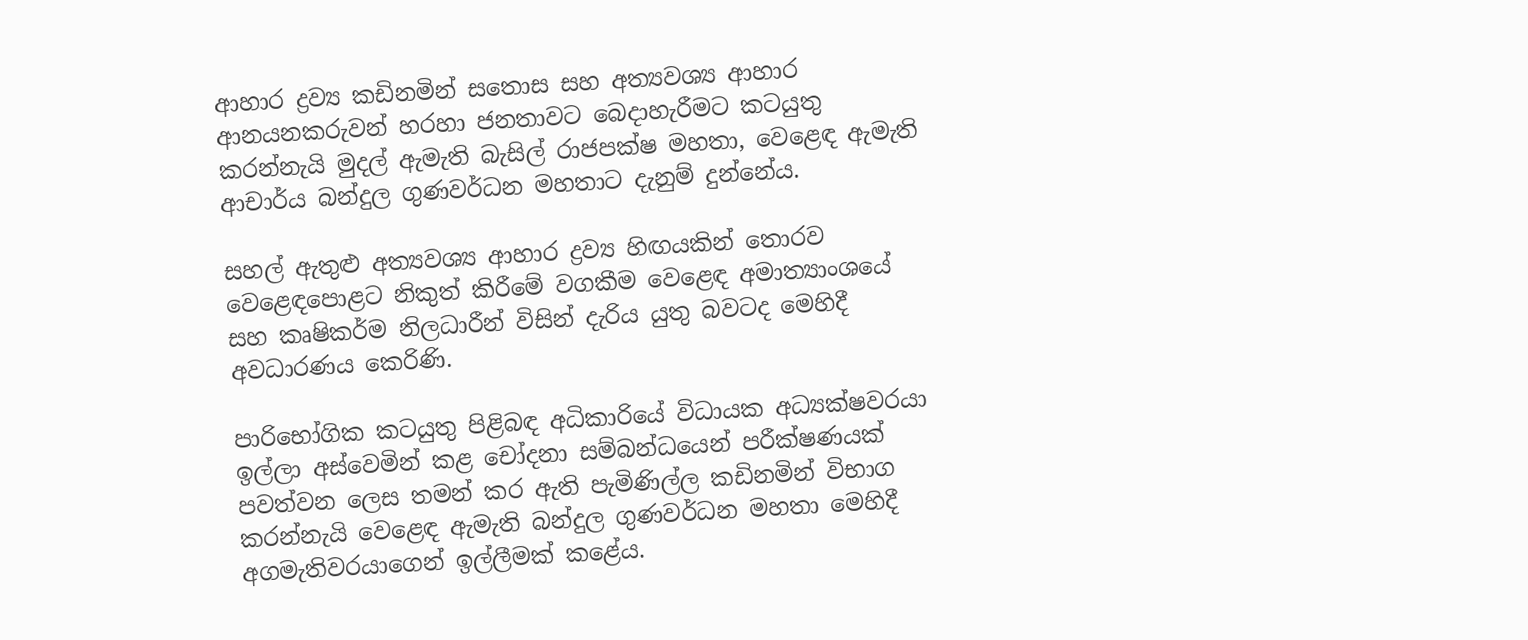ආහාර ද්‍රව්‍ය කඩිනමින් සතොස සහ අත්‍යවශ්‍ය ආහාර ආනයනකරුවන් හරහා ජනතාවට බෙදාහැරීමට කටයුතු කරන්නැයි මුදල් ඇමැති බැසිල් රාජපක්ෂ මහතා, වෙළෙඳ ඇමැති ආචාර්ය බන්දුල ගුණවර්ධන මහතාට දැනුම් දුන්නේය.

සහල් ඇතුළු අත්‍යවශ්‍ය ආහාර ද්‍රව්‍ය හිඟයකින් තොරව වෙළෙඳපොළට නිකුත් කිරීමේ වගකීම වෙළෙඳ අමාත්‍යාංශයේ සහ කෘෂිකර්ම නිලධාරීන් විසින් දැරිය යුතු බවටද මෙහිදී අවධාරණය කෙරිණි.

පාරිභෝගික කටයුතු පිළිබඳ අධිකාරියේ විධායක අධ්‍යක්ෂවරයා ඉල්ලා අස්වෙමින් කළ චෝදනා සම්බන්ධයෙන් පරීක්ෂණයක් පවත්වන ලෙස තමන් කර ඇති පැමිණිල්ල කඩිනමින් විභාග කරන්නැයි වෙළෙඳ ඇමැති බන්දුල ගුණවර්ධන මහතා මෙහිදී අගමැතිවරයාගෙන් ඉල්ලීමක් කළේය.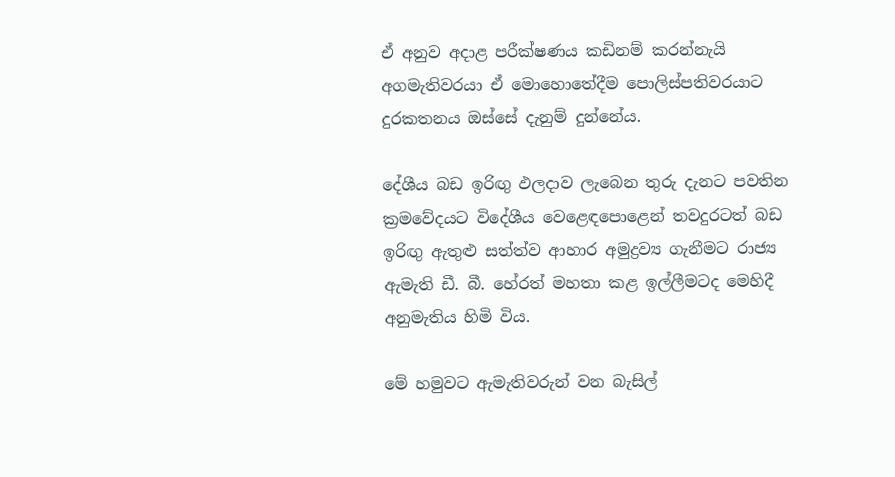ඒ අනුව අදාළ පරීක්ෂණය කඩිනම් කරන්නැයි අගමැතිවරයා ඒ මොහොතේදීම පොලිස්පතිවරයාට දුරකතනය ඔස්සේ දැනුම් දුන්නේය.

දේශීය බඩ ඉරිඟු ඵලදාව ලැබෙන තුරු දැනට පවතින ක්‍රමවේදයට විදේශීය වෙළෙඳපොළෙන් තවදුරටත් බඩ ඉරිඟු ඇතුළු සත්ත්ව ආහාර අමුද්‍රව්‍ය ගැනීමට රාජ්‍ය ඇමැති ඩී. බී. හේරත් මහතා කළ ඉල්ලීමටද මෙහිදී අනුමැතිය හිමි විය.

මේ හමුවට ඇමැතිවරුන් වන බැසිල්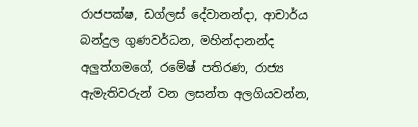රාජපක්ෂ, ඩග්ලස් දේවානන්දා, ආචාර්ය බන්දුල ගුණවර්ධන, මහින්දානන්ද අලුත්ගමගේ, රමේෂ් පතිරණ, රාජ්‍ය ඇමැතිවරුන් වන ලසන්ත අලගියවන්න,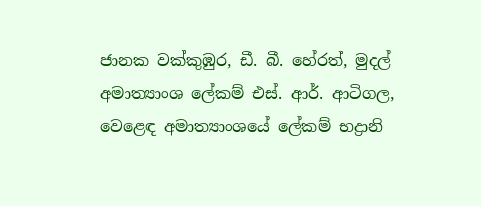ජානක වක්කුඹුර, ඩී. බී. හේරත්, මුදල් අමාත්‍යාංශ ලේකම් එස්. ආර්. ආටිගල, වෙළෙඳ අමාත්‍යාංශයේ ලේකම් භද්‍රානි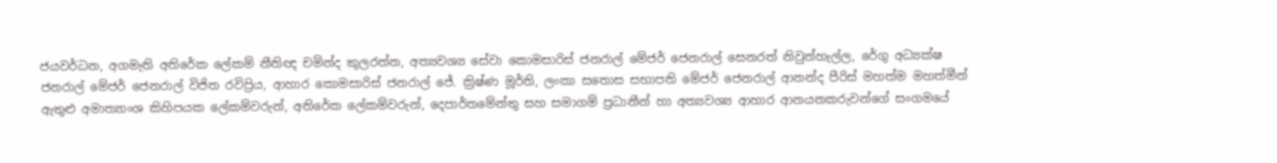ජයවර්ධන, අගමැති අතිරේක ලේකම් නීතිඥ චමින්ද කුලරත්න, අත්‍යවශ්‍ය සේවා කොමසාරිස් ජනරාල් මේජර් ජෙනරාල් සෙනරත් නිවුන්හැල්ල, රේගු අධ්‍යක්ෂ ජනරාල් මේජර් ජෙනරාල් විජිත රවිප්‍රිය, ආහාර කොමසාරිස් ජනරාල් ජේ. ක්‍රිෂ්ණ මූර්ති, ලංකා සතොස සභාපති මේජර් ජෙනරාල් ආනන්ද පීරිස් මහත්ම මහත්මීන් ඇතුළු අමාත්‍යාංශ කිහිපයක ලේකම්වරුන්, අතිරේක ලේකම්වරුන්, දෙපාර්තමේන්තු සහ සමාගම් ප්‍රධානීන් හා අත්‍යවශ්‍ය ආහාර ආනයනකරුවන්ගේ සංගමයේ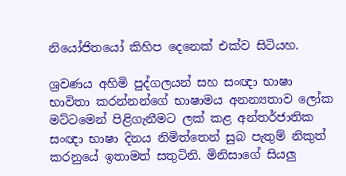නියෝජිතයෝ කිහිප දෙනෙක් එක්ව සිටියහ.

ශ්‍රවණය අහිමි පුද්ගලයන් සහ සංඥා භාෂා භාවිතා කරන්නන්ගේ භාෂාමය අනන්‍යතාව ලෝක මට්ටමෙන් පිළිගැනීමට ලක් කළ අන්තර්ජාතික සංඥා භාෂා දිනය නිමිත්තෙන් සුබ පැතුම් නිකුත් කරනුයේ ඉතාමත් සතුටිනි. මිනිසාගේ සියලු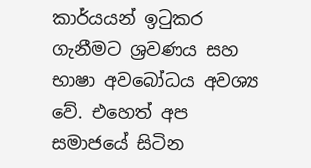කාර්යයන් ඉටුකර ගැනීමට ශ්‍රවණය සහ භාෂා අවබෝධය අවශ්‍ය වේ. එහෙත් අප සමාජයේ සිටින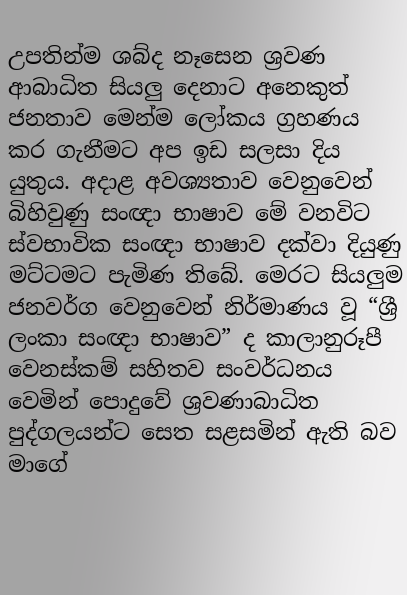උපතින්ම ශබ්ද නෑසෙන ශ්‍රවණ ආබාධිත සියලු දෙනාට අනෙකුත් ජනතාව මෙන්ම ලෝකය ග්‍රහණය කර ගැනීමට අප ඉඩ සලසා දිය යුතුය. අදාළ අවශ්‍යතාව වෙනුවෙන් බිහිවුණු සංඥා භාෂාව මේ වනවිට ස්වභාවික සංඥා භාෂාව දක්වා දියුණු මට්ටමට පැමිණ තිබේ. මෙරට සියලුම ජනවර්ග වෙනුවෙන් නිර්මාණය වූ “ශ්‍රී ලංකා සංඥා භාෂාව” ද කාලානුරූපී වෙනස්කම් සහිතව සංවර්ධනය වෙමින් පොදුවේ ශ්‍රවණාබාධිත පුද්ගලයන්ට සෙත සළසමින් ඇති බව මාගේ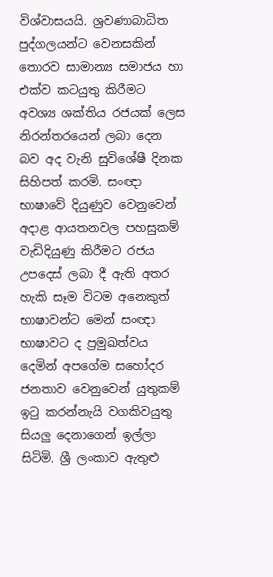විශ්වාසයයි. ශ්‍රවණාබාධිත පුද්ගලයන්ට වෙනසකින් තොරව සාමාන්‍ය සමාජය හා එක්ව කටයුතු කිරීමට අවශ්‍ය ශක්තිය රජයක් ලෙස නිරන්තරයෙන් ලබා දෙන බව අද වැනි සුවිශේෂී දිනක සිහිපත් කරමි. සංඥා භාෂාවේ දියුණුව වෙනුවෙන් අදාළ ආයතනවල පහසුකම් වැඩිදියුණු කිරීමට රජය උපදෙස් ලබා දී ඇති අතර හැකි සෑම විටම අනෙකුත් භාෂාවන්ට මෙන් සංඥා භාෂාවට ද ප්‍රමුඛත්වය දෙමින් අපගේම සහෝදර ජනතාව වෙනුවෙන් යුතුකම් ඉටු කරන්නැයි වගකිවයුතු සියලු දෙනාගෙන් ඉල්ලා සිටිමි. ශ්‍රී ලංකාව ඇතුළු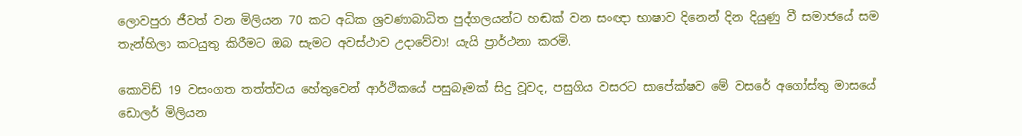ලොවපුරා ජීවත් වන මිලියන 70 කට අධික ශ්‍රවණාබාධිත පුද්ගලයන්ට හඬක් වන සංඥා භාෂාව දිනෙන් දින දියුණු වී සමාජයේ සම තැන්හිලා කටයුතු කිරීමට ඔබ සැමට අවස්ථාව උදාවේවා! යැයි ප්‍රාර්ථනා කරමි.

කොවිඩ් 19 වසංගත තත්ත්වය හේතුවෙන් ආර්ථිකයේ පසුබෑමක් සිදු වූවද, පසුගිය වසරට සාපේක්ෂව මේ වසරේ අගෝස්තු මාසයේ ඩොලර් මිලියන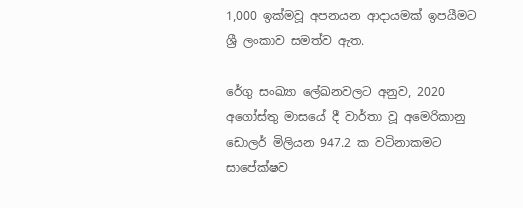1,000 ඉක්මවූ අපනයන ආදායමක් ඉපයීමට ශ්‍රී ලංකාව සමත්ව ඇත.

රේගු සංඛ්‍යා ලේඛනවලට අනුව, 2020 අගෝස්තු මාසයේ දී වාර්තා වූ අමෙරිකානු ඩොලර් මිලියන 947.2 ක වටිනාකමට සාපේක්ෂව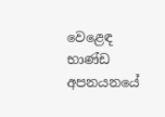වෙළෙඳ භාණ්ඩ අපනය‍නයේ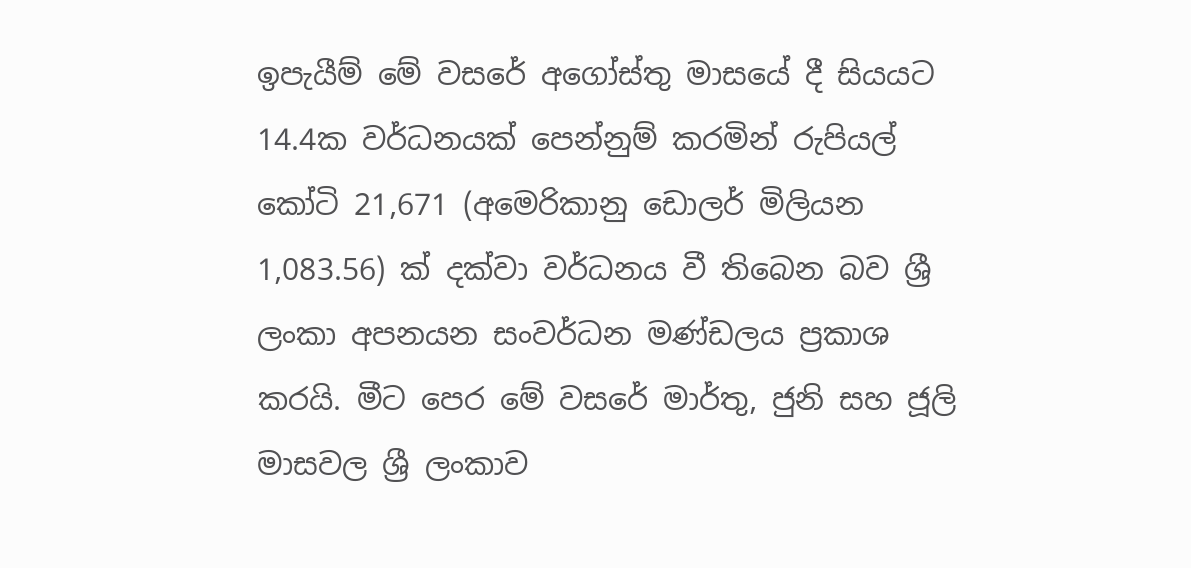ඉපැයීම් මේ වසරේ අගෝස්තු මාසයේ දී සියයට 14.4ක වර්ධනයක් පෙන්නුම් කරමින් රුපියල් කෝටි 21,671 (අමෙරිකානු ඩොලර් මිලියන 1,083.56) ක් දක්වා වර්ධනය වී තිබෙන බව ශ්‍රී ලංකා අපනයන සංවර්ධන මණ්ඩලය ප්‍රකාශ කරයි. මීට පෙර මේ වසරේ මාර්තු, ජුනි සහ ජූලි මාසවල ශ්‍රී ලංකාව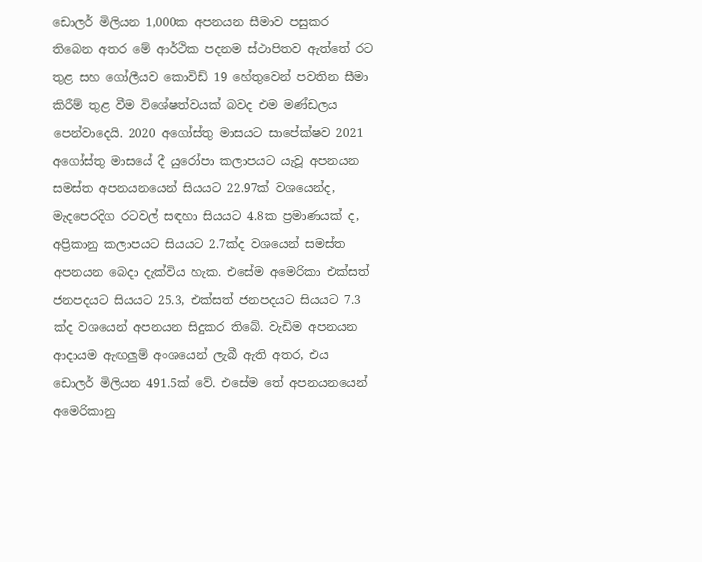ඩොලර් මිලියන 1,000ක අපනයන සීමාව පසුකර තිබෙන අතර මේ ආර්ථික පදනම ස්ථාපිතව ඇත්තේ රට තුළ සහ ගෝලීයව කොවිඩ් 19 හේතුවෙන් පවතින සීමා කිරීම් තුළ වීම විශේෂත්වයක් බවද එම මණ්ඩලය පෙන්වාදෙයි. 2020 අගෝස්තු මාසයට සාපේක්ෂව 2021 අගෝස්තු මාසයේ දී යුරෝපා කලාපයට යැවූ අපනයන සමස්ත අපනයනයෙන් සියයට 22.97ක් වශයෙන්ද, මැදපෙරදිග රටවල් සඳහා සියයට 4.8ක ප්‍රමාණයක් ද, අප්‍රිකානු කලාපයට සියයට 2.7ක්ද වශයෙන් සමස්ත අපනයන බෙදා දැක්විය හැක. එසේම අමෙරිකා එක්සත් ජනපදයට සියයට 25.3, එක්සත් ජනපදයට සියයට 7.3 ක්ද වශයෙන් අපනයන සිදුකර තිබේ. වැඩිම අපනයන ආදායම ඇඟලුම් අංශයෙන් ලැබී ඇති අතර, එය ඩොලර් මිලියන 491.5ක් වේ. එසේම තේ අපනයනයෙන් අමෙරිකානු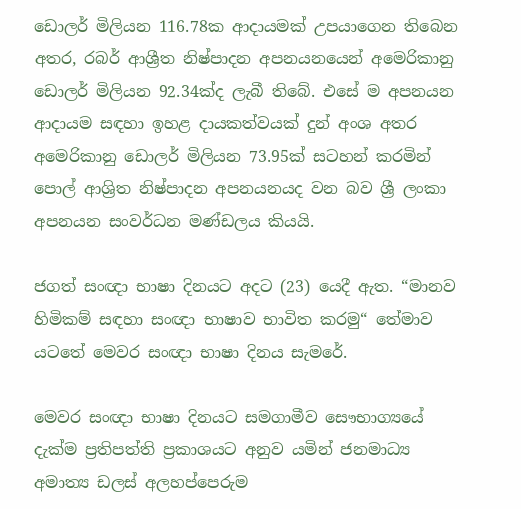ඩොලර් මිලියන 116.78ක ආදායමක් උපයාගෙන තිබෙන අතර, රබර් ආශ්‍රීත නිෂ්පාදන අපනයනයෙන් අමෙරිකානු ඩොලර් මිලියන 92.34ක්ද ලැබී තිබේ. එසේ ම අපනයන ආදායම සඳහා ඉහළ දායකත්වයක් දුන් අංශ අතර අමෙරිකානු ඩොලර් මිලියන 73.95ක් සටහන් කරමින් පොල් ආශ්‍රිත නිෂ්පාදන අපනයනයද වන බව ශ්‍රී ලංකා අපනයන සංවර්ධන මණ්ඩලය කියයි.

ජගත් සංඥා භාෂා දිනයට අදට (23) යෙදී ඇත. “මානව හිමිකම් සඳහා සංඥා භාෂාව භාවිත කරමු“ තේමාව යටතේ මෙවර සංඥා භාෂා දිනය සැමරේ.

මෙවර සංඥා භාෂා දිනයට සමගාමීව සෞභාග්‍යයේ දැක්ම ප්‍රතිපත්ති ප්‍රකාශයට අනුව යමින් ජනමාධ්‍ය අමාත්‍ය ඩලස් අලහප්පෙරුම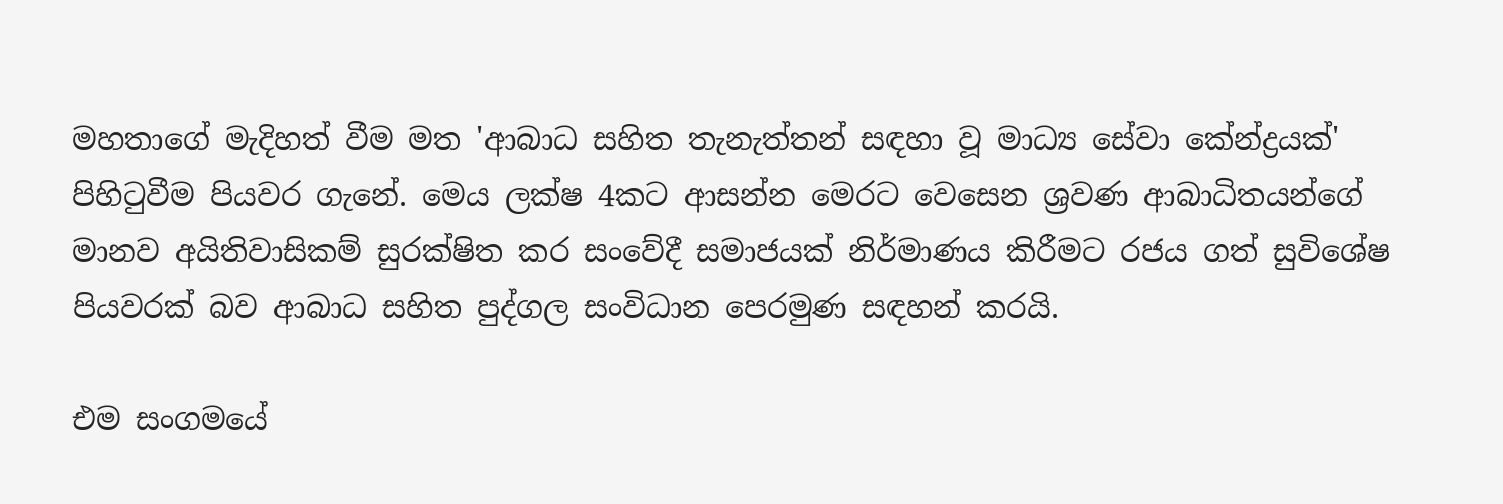මහතාගේ මැදිහත් වීම මත 'ආබාධ සහිත තැනැත්තන් සඳහා වූ මාධ්‍ය සේවා කේන්ද්‍රයක්' පිහිටුවීම පියවර ගැනේ. මෙය ලක්ෂ 4කට ආසන්න මෙරට වෙසෙන ශ්‍රවණ ආබාධිතයන්ගේ මානව අයිතිවාසිකම් සුරක්ෂිත කර සංවේදී සමාජයක් නිර්මාණය කිරීමට රජය ගත් සුවිශේෂ පියවරක් බව ආබාධ සහිත පුද්ගල සංවිධාන පෙරමුණ සඳහන් කරයි.

එම සංගමයේ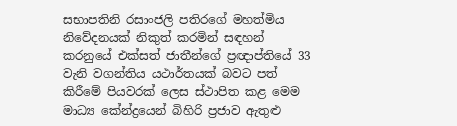සභාපතිනි රසාංජලි පතිරගේ මහත්මිය නිවේදනයක් නිකුත් කරමින් සඳහන් කරනුයේ එක්සත් ජාතීන්ගේ ප්‍රඥාප්තියේ 33 වැනි වගන්තිය යථාර්තයක් බවට පත් කිරීමේ පියවරක් ලෙස ස්ථාපිත කළ මෙම මාධ්‍ය කේන්ද්‍රයෙන් බිහිරි ප්‍රජාව ඇතුළු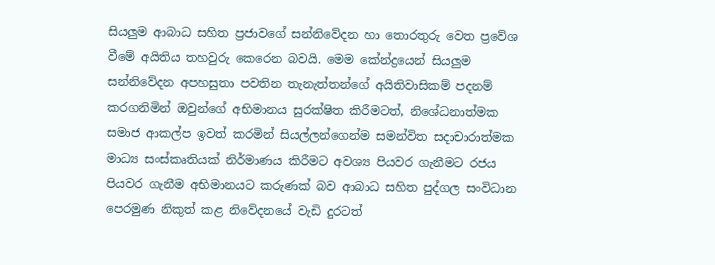සියලුම ආබාධ සහිත ප්‍රජාවගේ සන්නිවේදන හා තොරතුරු වෙත ප්‍රවේශ වීමේ අයිතිය තහවුරු කෙරෙන බවයි. මෙම කේන්ද්‍රයෙන් සියලුම සන්නිවේදන අපහසුතා පවතින තැනැත්තන්ගේ අයිතිවාසිකම් පදනම් කරගනිමින් ඔවුන්ගේ අභිමානය සුරක්ෂිත කිරීමටත්, නිශේධනාත්මක සමාජ ආකල්ප ඉවත් කරමින් සියල්ලන්ගෙන්ම සමන්විත සදාචාරාත්මක මාධ්‍ය සංස්කෘතියක් නිර්මාණය කිරීමට අවශ්‍ය පියවර ගැනීමට රජය පියවර ගැනීම අභිමානයට කරුණක් බව ආබාධ සහිත පුද්ගල සංවිධාන පෙරමුණ නිකුත් කළ නිවේදනයේ වැඩි දුරටත්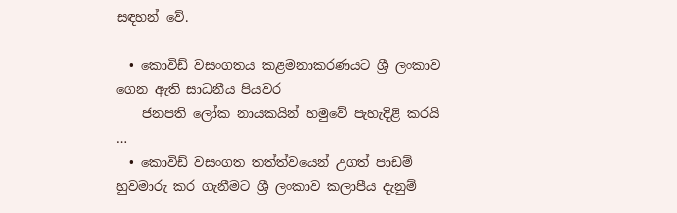සඳහන් වේ.

  • කොවිඩ් වසංගතය කළමනාකරණයට ශ්‍රී ලංකාව ගෙන ඇති සාධනීය පියවර
    ජනපති ලෝක නායකයින් හමුවේ පැහැදිළි කරයි …
  • කොවිඩ් වසංගත තත්ත්වයෙන් උගත් පාඩම් හුවමාරු කර ගැනීමට ශ්‍රී ලංකාව කලාපීය දැනුම්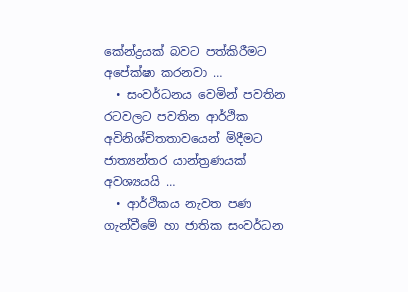කේන්ද්‍රයක් බවට පත්කිරීමට අපේක්ෂා කරනවා …
  • සංවර්ධනය වෙමින් පවතින රටවලට පවතින ආර්ථික අවිනිශ්චිතතාවයෙන් මිදීමට ජාත්‍යන්තර යාන්ත්‍රණයක් අවශ්‍යයයි …
  • ආර්ථිකය නැවත පණ ගැන්වීමේ හා ජාතික සංවර්ධන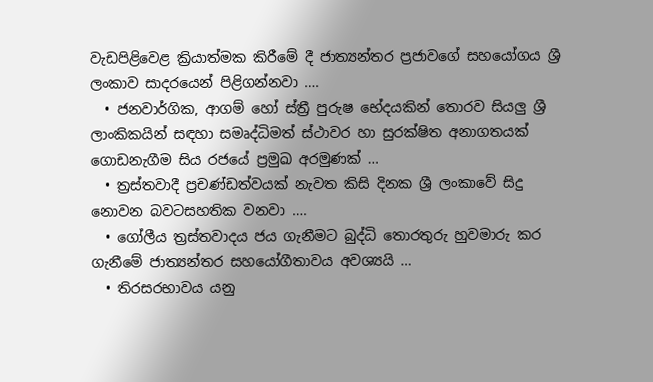වැඩපිළිවෙළ ක්‍රියාත්මක කිරීමේ දී ජාත්‍යන්තර ප්‍රජාවගේ සහයෝගය ශ්‍රී ලංකාව සාදරයෙන් පිළිගන්නවා ….
  • ජනවාර්ගික, ආගම් හෝ ස්ත්‍රී පුරුෂ භේදයකින් තොරව සියලු ශ්‍රී ලාංකිකයින් සඳහා සමෘද්ධිමත් ස්ථාවර හා සුරක්ෂිත අනාගතයක් ගොඩනැගීම සිය රජයේ ප්‍රමුඛ අරමුණක් …
  • ත්‍රස්තවාදී ප්‍රචණ්ඩත්වයක් නැවත කිසි දිනක ශ්‍රී ලංකාවේ සිදු නොවන බවටසහතික වනවා ….
  • ගෝලීය ත්‍රස්තවාදය ජය ගැනීමට බුද්ධි තොරතුරු හුවමාරු කර ගැනීමේ ජාත්‍යන්තර සහයෝගීතාවය අවශ්‍යයි …
  • තිරසරභාවය යනු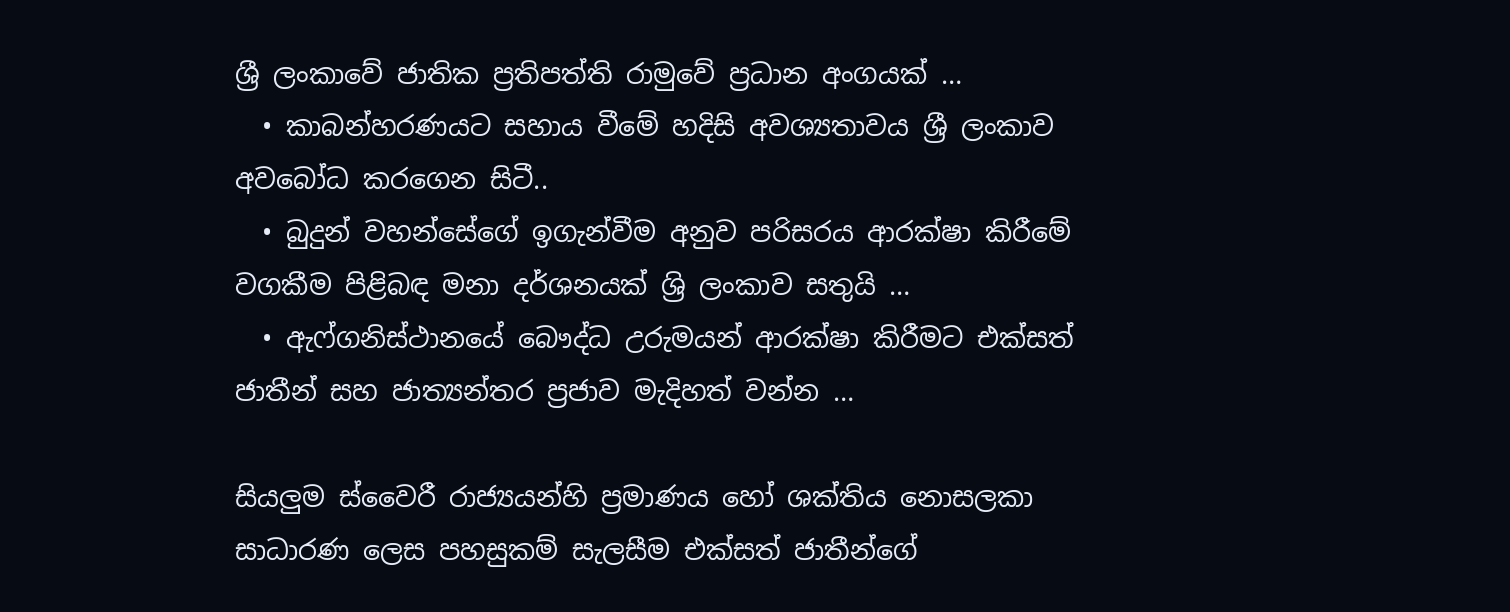ශ්‍රී ලංකාවේ ජාතික ප්‍රතිපත්ති රාමුවේ ප්‍රධාන අංගයක් …
  • කාබන්හරණයට සහාය වීමේ හදිසි අවශ්‍යතාවය ශ්‍රී ලංකාව අවබෝධ කරගෙන සිටී..
  • බුදුන් වහන්සේගේ ඉගැන්වීම අනුව පරිසරය ආරක්ෂා කිරීමේ වගකීම පිළිබඳ මනා දර්ශනයක් ශ්‍රි ලංකාව සතුයි …
  • ඇෆ්ගනිස්ථානයේ බෞද්ධ උරුමයන් ආරක්ෂා කිරීමට එක්සත් ජාතීන් සහ ජාත්‍යන්තර ප්‍රජාව මැදිහත් වන්න …

සියලුම ස්වෛරී රාජ්‍යයන්හි ප්‍රමාණය හෝ ශක්තිය නොසලකා සාධාරණ ලෙස පහසුකම් සැලසීම එක්සත් ජාතීන්ගේ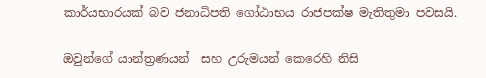කාර්යභාරයක් බව ජනාධිපති ගෝඨාභය රාජපක්ෂ මැතිතුමා පවසයි.

ඔවුන්ගේ යාන්ත්‍රණයන්  සහ උරුමයන් කෙරෙහි නිසි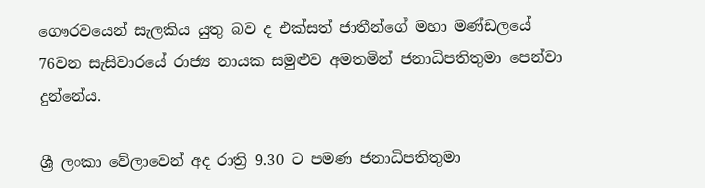ගෞරවයෙන් සැලකිය යුතු බව ද එක්සත් ජාතීන්ගේ මහා මණ්ඩලයේ 76වන සැසිවාරයේ රාජ්‍ය නායක සමුළුව අමතමින් ජනාධිපතිතුමා පෙන්වා දුන්නේය.

ශ්‍රී ලංකා වේලාවෙන් අද රාත්‍රි 9.30 ට පමණ ජනාධිපතිතුමා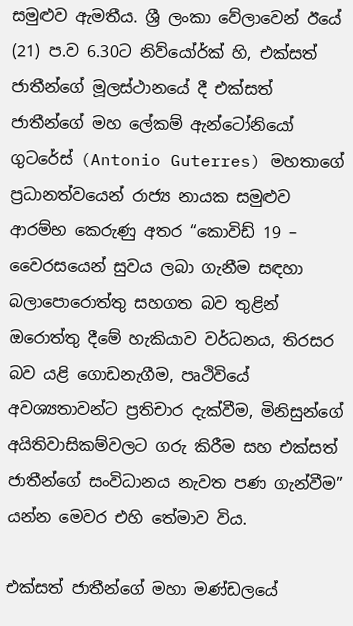සමුළුව ඇමතීය. ශ්‍රී ලංකා වේලාවෙන් ඊයේ (21) ප.ව 6.30ට නිව්යෝර්ක් හි, එක්සත් ජාතීන්ගේ මූලස්ථානයේ දී එක්සත් ජාතීන්ගේ මහ ලේකම් ඇන්ටෝනියෝ ගුටරේස් (Antonio Guterres) මහතාගේ ප්‍රධානත්වයෙන් රාජ්‍ය නායක සමුළුව ආරම්භ කෙරුණු අතර “කොවිඩ් 19 – වෛරසයෙන් සුවය ලබා ගැනීම සඳහා බලාපොරොත්තු සහගත බව තුළින් ඔරොත්තු දීමේ හැකියාව වර්ධනය, තිරසර බව යළි ගොඩනැගීම, පෘථිවියේ අවශ්‍යතාවන්ට ප්‍රතිචාර දැක්වීම, මිනිසුන්ගේ අයිතිවාසිකම්වලට ගරු කිරීම සහ එක්සත් ජාතීන්ගේ සංවිධානය නැවත පණ ගැන්වීම” යන්න මෙවර එහි තේමාව විය.

එක්සත් ජාතීන්ගේ මහා මණ්ඩලයේ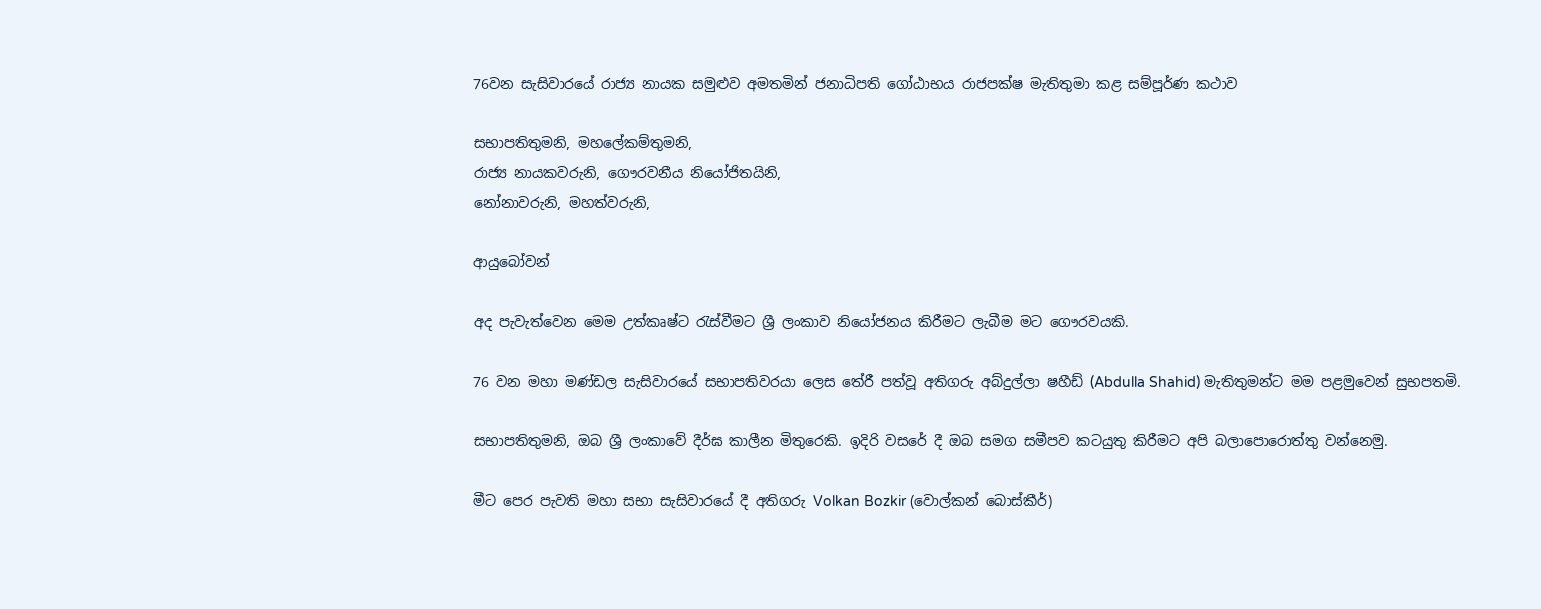76වන සැසිවාරයේ රාජ්‍ය නායක සමුළුව අමතමින් ජනාධිපති ගෝඨාභය රාජපක්ෂ මැතිතුමා කළ සම්පූර්ණ කථාව

සභාපතිතුමනි, මහලේකම්තුමනි,
රාජ්‍ය නායකවරුනි, ගෞරවනීය නියෝජිතයිනි,
නෝනාවරුනි, මහත්වරුනි,

ආයුබෝවන්

අද පැවැත්වෙන මෙම උත්කෘෂ්ට රැස්වීමට ශ්‍රී ලංකාව නියෝජනය කිරීමට ලැබීම මට ගෞරවයකි.

76 වන මහා මණ්ඩල සැසිවාරයේ සභාපතිවරයා ලෙස තේරී පත්වූ අතිගරු අබ්දුල්ලා ෂහීඩ් (Abdulla Shahid) මැතිතුමන්ට මම පළමුවෙන් සුභපතමි.

සභාපතිතුමනි, ඔබ ශ්‍රී ලංකාවේ දීර්ඝ කාලීන මිතුරෙකි. ඉදිරි වසරේ දී ඔබ සමග සමීපව කටයුතු කිරීමට අපි බලාපොරොත්තු වන්නෙමු.

මීට පෙර පැවති මහා සභා සැසිවාරයේ දී අතිගරු Volkan Bozkir (වොල්කන් බොස්කීර්)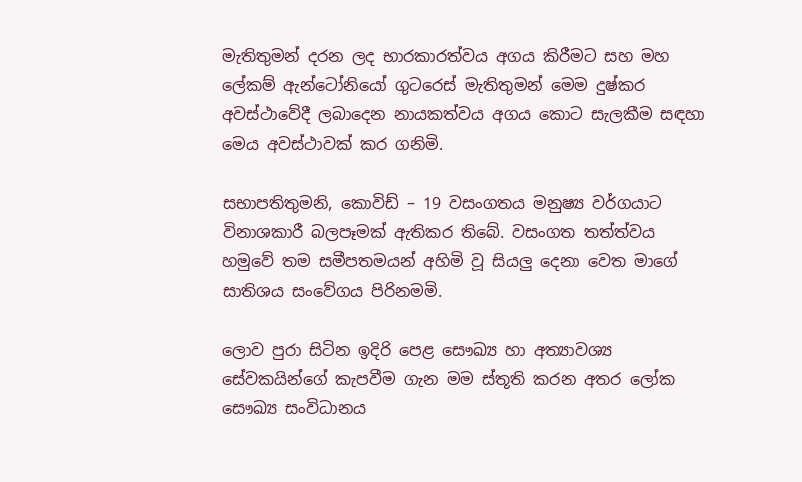මැතිතුමන් දරන ලද භාරකාරත්වය අගය කිරීමට සහ මහ ලේකම් ඇන්ටෝනියෝ ගුටරෙස් මැතිතුමන් මෙම දුෂ්කර අවස්ථාවේදී ලබාදෙන නායකත්වය අගය කොට සැලකීම සඳහා මෙය අවස්ථාවක් කර ගනිමි.

සභාපතිතුමනි, කොවිඩ් – 19 වසංගතය මනුෂ්‍ය වර්ගයාට විනාශකාරී බලපෑමක් ඇතිකර තිබේ. වසංගත තත්ත්වය හමුවේ තම සමීපතමයන් අහිමි වූ සියලු දෙනා වෙත මාගේ සාතිශය සංවේගය පිරිනමමි.

ලොව පුරා සිටින ඉදිරි පෙළ සෞඛ්‍ය හා අත්‍යාවශ්‍ය සේවකයින්ගේ කැපවීම ගැන මම ස්තූති කරන අතර ලෝක සෞඛ්‍ය සංවිධානය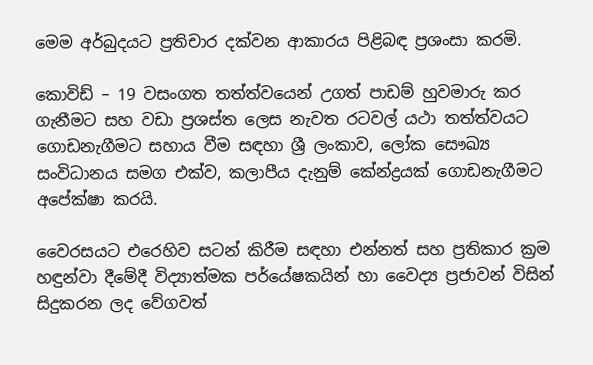මෙම අර්බුදයට ප්‍රතිචාර දක්වන ආකාරය පිළිබඳ ප්‍රශංසා කරමි.

කොවිඩ් – 19 වසංගත තත්ත්වයෙන් උගත් පාඩම් හුවමාරු කර ගැනීමට සහ වඩා ප්‍රශස්ත ලෙස නැවත රටවල් යථා තත්ත්වයට ගොඩනැගීමට සහාය වීම සඳහා ශ්‍රී ලංකාව, ලෝක සෞඛ්‍ය සංවිධානය සමග එක්ව, කලාපීය දැනුම් කේන්ද්‍රයක් ගොඩනැගීමට අපේක්ෂා කරයි.

වෛරසයට එරෙහිව සටන් කිරීම සඳහා එන්නත් සහ ප්‍රතිකාර ක්‍රම හඳුන්වා දීමේදී විද්‍යාත්මක පර්යේෂකයින් හා වෛද්‍ය ප්‍රජාවන් විසින් සිදුකරන ලද වේගවත්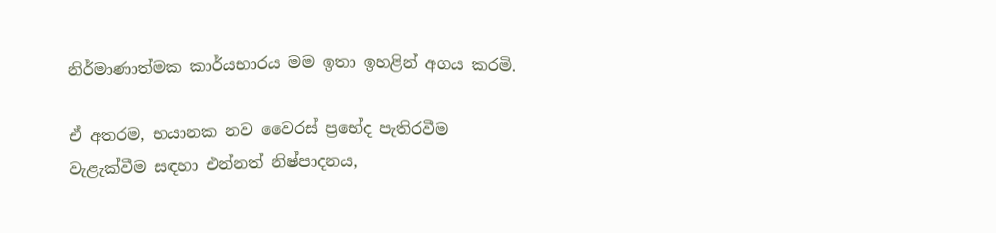නිර්මාණාත්මක කාර්යභාරය මම ඉතා ඉහළින් අගය කරමි.

ඒ අතරම, භයානක නව වෛරස් ප්‍රභේද පැතිරවීම වැළැක්වීම සඳහා එන්නත් නිෂ්පාදනය,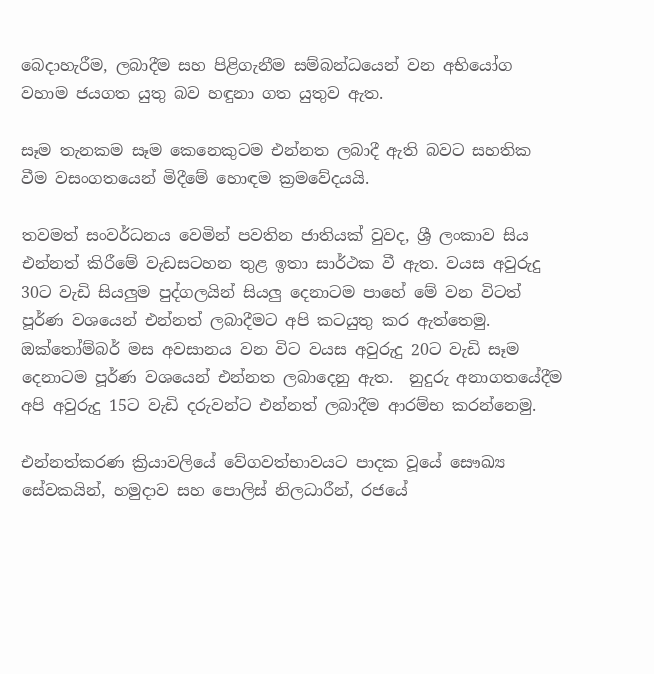බෙදාහැරීම, ලබාදීම සහ පිළිගැනීම සම්බන්ධයෙන් වන අභියෝග වහාම ජයගත යුතු බව හඳුනා ගත යුතුව ඇත.

සෑම තැනකම සෑම කෙනෙකුටම එන්නත ලබාදී ඇති බවට සහතික වීම වසංගතයෙන් මිදීමේ හොඳම ක්‍රමවේදයයි.

තවමත් සංවර්ධනය වෙමින් පවතින ජාතියක් වුවද, ශ්‍රී ලංකාව සිය එන්නත් කිරීමේ වැඩසටහන තුළ ඉතා සාර්ථක වී ඇත. වයස අවුරුදු 30ට වැඩි සියලුම පුද්ගලයින් සියලු දෙනාටම පාහේ මේ වන විටත් පූර්ණ වශයෙන් එන්නත් ලබාදීමට අපි කටයුතු කර ඇත්තෙමු.  ඔක්තෝම්බර් මස අවසානය වන විට වයස අවුරුදු 20ට වැඩි සෑම දෙනාටම පූර්ණ වශයෙන් එන්නත ලබාදෙනු ඇත.  නුදුරු අනාගතයේදීම අපි අවුරුදු 15ට වැඩි දරුවන්ට එන්නත් ලබාදීම ආරම්භ කරන්නෙමු.

එන්නත්කරණ ක්‍රියාවලියේ වේගවත්භාවයට පාදක වූයේ සෞඛ්‍ය සේවකයින්, හමුදාව සහ පොලිස් නිලධාරීන්, රජයේ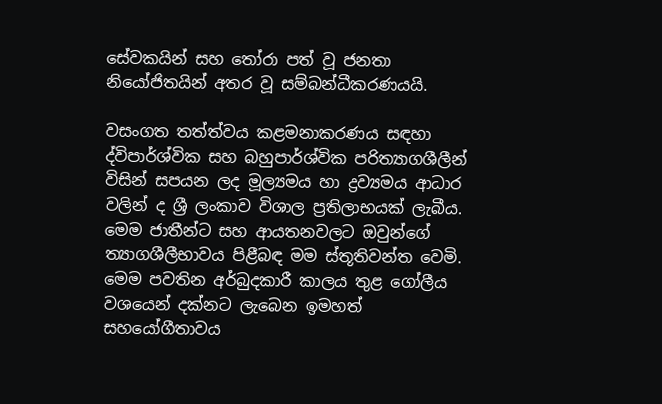සේවකයින් සහ තෝරා පත් වූ ජනතා නියෝජිතයින් අතර වූ සම්බන්ධීකරණයයි.

වසංගත තත්ත්වය කළමනාකරණය සඳහා ද්විපාර්ශ්වික සහ බහුපාර්ශ්වික පරිත්‍යාගශීලීන් විසින් සපයන ලද මූල්‍යමය හා ද්‍රව්‍යමය ආධාර වලින් ද ශ්‍රී ලංකාව විශාල ප්‍රතිලාභයක් ලැබීය. මෙම ජාතීන්ට සහ ආයතනවලට ඔවුන්ගේ ත්‍යාගශීලීභාවය පිළීබඳ මම ස්තූතිවන්ත වෙමි. මෙම පවතින අර්බුදකාරී කාලය තුළ ගෝලීය වශයෙන් දක්නට ලැබෙන ඉමහත් සහයෝගීතාවය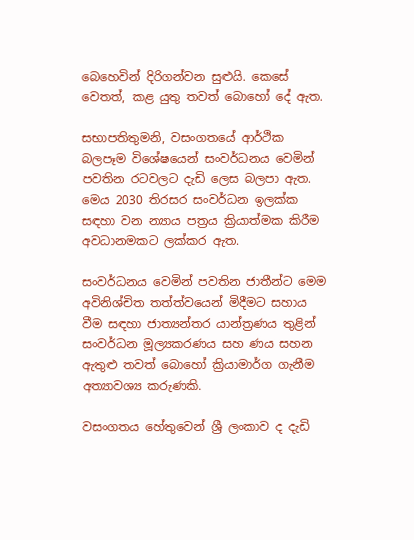බෙහෙවින් දිරිගන්වන සුළුයි. කෙසේ වෙතත්, කළ යුතු තවත් බොහෝ දේ ඇත.

සභාපතිතුමනි, වසංගතයේ ආර්ථික බලපෑම විශේෂයෙන් සංවර්ධනය වෙමින් පවතින රටවලට දැඩි ලෙස බලපා ඇත. මෙය 2030 තිරසර සංවර්ධන ඉලක්ක සඳහා වන න්‍යාය පත්‍රය ක්‍රියාත්මක කිරීම අවධානමකට ලක්කර ඇත.

සංවර්ධනය වෙමින් පවතින ජාතීන්ට මෙම අවිනිශ්චිත තත්ත්වයෙන් මිදීමට සහාය වීම සඳහා ජාත්‍යන්තර යාන්ත්‍රණය තුළින් සංවර්ධන මූල්‍යකරණය සහ ණය සහන ඇතුළු තවත් බොහෝ ක්‍රියාමාර්ග ගැනීම අත්‍යාවශ්‍ය කරුණකි.

වසංගතය හේතුවෙන් ශ්‍රී ලංකාව ද දැඩි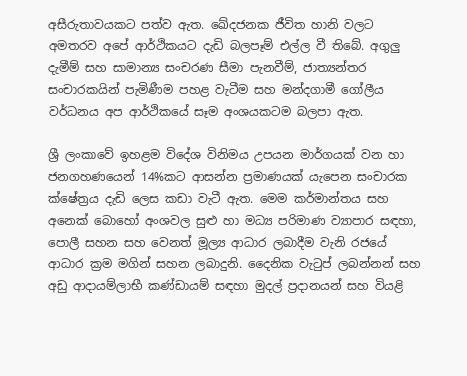අසීරුතාවයකට පත්ව ඇත. ඛේදජනක ජීවිත හානි වලට අමතරව අපේ ආර්ථිකයට දැඩි බලපෑම් එල්ල වී තිබේ. අගුලු දැමීම් සහ සාමාන්‍ය සංචරණ සීමා පැනවීම්, ජාත්‍යන්තර සංචාරකයින් පැමිණීම පහළ වැටීම සහ මන්දගාමී ගෝලීය වර්ධනය අප ආර්ථිකයේ සෑම අංශයකටම බලපා ඇත.

ශ්‍රී ලංකාවේ ඉහළම විදේශ විනිමය උපයන මාර්ගයක් වන හා ජනගහණයෙන් 14%කට ආසන්න ප්‍රමාණයක් යැපෙන සංචාරක ක්ෂේත්‍රය දැඩි ලෙස කඩා වැටී ඇත. මෙම කර්මාන්තය සහ අනෙක් බොහෝ අංශවල සුළු හා මධ්‍ය පරිමාණ ව්‍යාපාර සඳහා, පොලී සහන සහ වෙනත් මූල්‍ය ආධාර ලබාදීම වැනි රජයේ ආධාර ක්‍රම මගින් සහන ලබාදුනි. දෛනික වැටුප් ලබන්නන් සහ අඩු ආදායම්ලාභී කණ්ඩායම් සඳහා මුදල් ප්‍රදානයන් සහ වියළි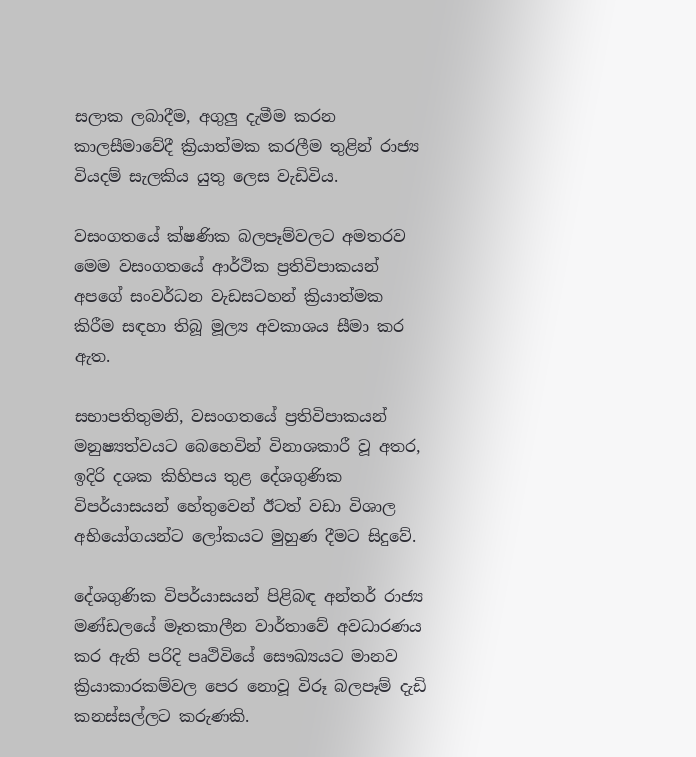සලාක ලබාදීම, අගුලු දැමීම කරන කාලසීමාවේදී ක්‍රියාත්මක කරලීම තුළින් රාජ්‍ය වියදම් සැලකිය යුතු ලෙස වැඩිවිය.

වසංගතයේ ක්ෂණික බලපෑම්වලට අමතරව මෙම වසංගතයේ ආර්ථික ප්‍රතිවිපාකයන් අපගේ සංවර්ධන වැඩසටහන් ක්‍රියාත්මක කිරීම සඳහා තිබූ මූල්‍ය අවකාශය සීමා කර ඇත.

සභාපතිතුමනි, වසංගතයේ ප්‍රතිවිපාකයන් මනුෂ්‍යත්වයට බෙහෙවින් විනාශකාරී වූ අතර, ඉදිරි දශක කිහිපය තුළ දේශගුණික විපර්යාසයන් හේතුවෙන් ඊටත් වඩා විශාල අභියෝගයන්ට ලෝකයට මුහුණ දීමට සිදුවේ.

දේශගුණික විපර්යාසයන් පිළිබඳ අන්තර් රාජ්‍ය මණ්ඩලයේ මෑතකාලීන වාර්තාවේ අවධාරණය කර ඇති පරිදි පෘථිවියේ සෞඛ්‍යයට මානව ක්‍රියාකාරකම්වල පෙර නොවූ විරූ බලපෑම් දැඩි කනස්සල්ලට කරුණකි.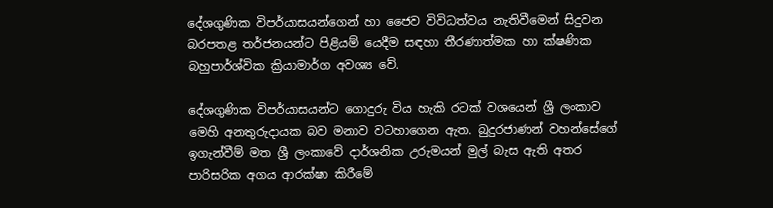දේශගුණික විපර්යාසයන්ගෙන් හා ජෛව විවිධත්වය නැතිවීමෙන් සිදුවන බරපතළ තර්ජනයන්ට පිළියම් යෙදීම සඳහා තීරණාත්මක හා ක්ෂණික බහුපාර්ශ්වික ක්‍රියාමාර්ග අවශ්‍ය වේ.

දේශගුණික විපර්යාසයන්ට ගොදුරු විය හැකි රටක් වශයෙන් ශ්‍රී ලංකාව මෙහි අනතුරුදායක බව මනාව වටහාගෙන ඇත. බුදුරජාණන් වහන්සේගේ ඉගැන්වීම් මත ශ්‍රී ලංකාවේ දාර්ශනික උරුමයන් මුල් බැස ඇති අතර පාරිසරික අගය ආරක්ෂා කිරීමේ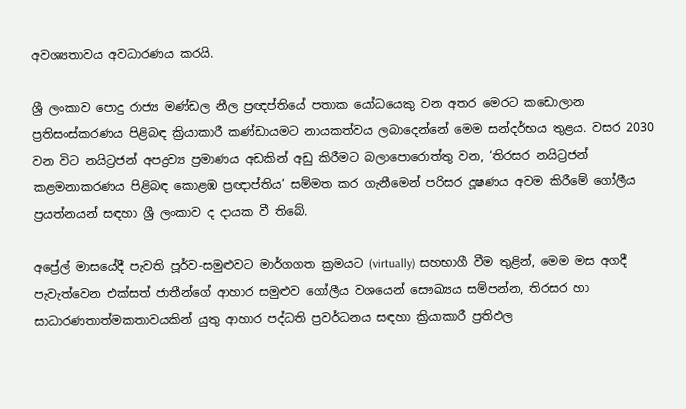අවශ්‍යතාවය අවධාරණය කරයි.

ශ්‍රී ලංකාව පොදු රාජ්‍ය මණ්ඩල නීල ප්‍රඥප්තියේ පතාක යෝධයෙකු වන අතර මෙරට කඩොලාන ප්‍රතිසංස්කරණය පිළිබඳ ක්‍රියාකාරී කණ්ඩායමට නායකත්වය ලබාදෙන්නේ මෙම සන්දර්භය තුළය. වසර 2030 වන විට නයිට්‍රජන් අපද්‍රව්‍ය ප්‍රමාණය අඩකින් අඩු කිරීමට බලාපොරොත්තු වන, ‘තිරසර නයිට්‍රජන් කළමනාකරණය පිළිබඳ කොළඹ ප්‍රඥාප්තිය’ සම්මත කර ගැනීමෙන් පරිසර දූෂණය අවම කිරීමේ ගෝලීය ප්‍රයත්නයන් සඳහා ශ්‍රී ලංකාව ද දායක වී තිබේ.

අප්‍රේල් මාසයේදී පැවති පූර්ව-සමුළුවට මාර්ගගත ක්‍රමයට (virtually) සහභාගී වීම තුළින්, මෙම මස අගදී පැවැත්වෙන එක්සත් ජාතීන්ගේ ආහාර සමුළුව ගෝලීය වශයෙන් සෞඛ්‍යය සම්පන්න, තිරසර හා සාධාරණතාත්මකතාවයකින් යුතු ආහාර පද්ධති ප්‍රවර්ධනය සඳහා ක්‍රියාකාරී ප්‍රතිඵල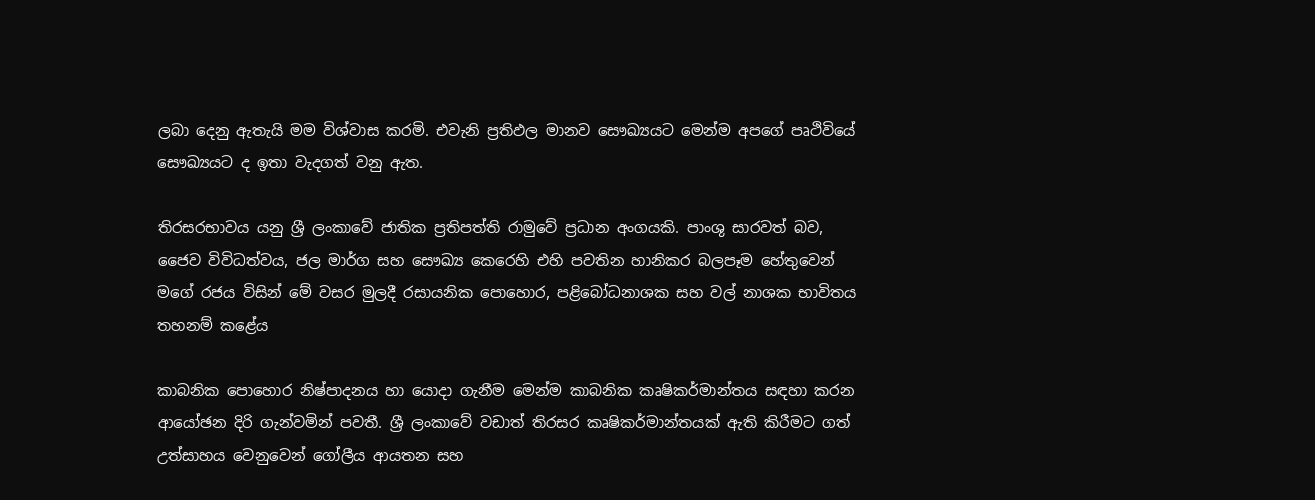ලබා දෙනු ඇතැයි මම විශ්වාස කරමි. එවැනි ප්‍රතිඵල මානව සෞඛ්‍යයට මෙන්ම අපගේ පෘථිවියේ සෞඛ්‍යයට ද ඉතා වැදගත් වනු ඇත.

තිරසරභාවය යනු ශ්‍රී ලංකාවේ ජාතික ප්‍රතිපත්ති රාමුවේ ප්‍රධාන අංගයකි. පාංශු සාරවත් බව, ජෛව විවිධත්වය, ජල මාර්ග සහ සෞඛ්‍ය කෙරෙහි එහි පවතින හානිකර බලපෑම හේතුවෙන් මගේ රජය විසින් මේ වසර මුලදී රසායනික පොහොර, පළිබෝධනාශක සහ වල් නාශක භාවිතය තහනම් කළේය

කාබනික පොහොර නිෂ්පාදනය හා යොදා ගැනීම මෙන්ම කාබනික කෘෂිකර්මාන්තය සඳහා කරන ආයෝඡන දිරි ගැන්වමින් පවතී. ශ්‍රී ලංකාවේ වඩාත් තිරසර කෘෂිකර්මාන්තයක් ඇති කිරීමට ගත් උත්සාහය වෙනුවෙන් ගෝලීය ආයතන සහ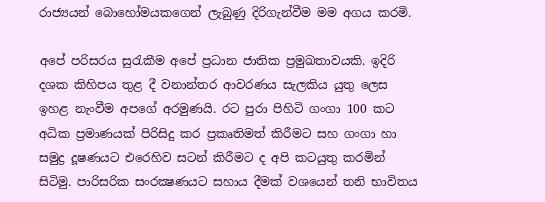රාජ්‍යයන් බොහෝමයකගෙන් ලැබුණු දිරිගැන්වීම මම අගය කරමි.

අපේ පරිසරය සුරැකීම අපේ ප්‍රධාන ජාතික ප්‍රමුඛතාවයකි. ඉදිරි දශක කිහිපය තුළ දී වනාන්තර ආවරණය සැලකිය යුතු ලෙස ඉහළ නැංවීම අපගේ අරමුණයි. රට පුරා පිහිටි ගංගා 100 කට අධික ප්‍රමාණයක් පිරිසිදු කර ප්‍රකෘතිමත් කිරීමට සහ ගංගා හා සමුද්‍ර දූෂණයට එරෙහිව සටන් කිරීමට ද අපි කටයුතු කරමින් සිටිමු. පාරිසරික සංරක්‍ෂණයට සහාය දීමක් වශයෙන් තනි භාවිතය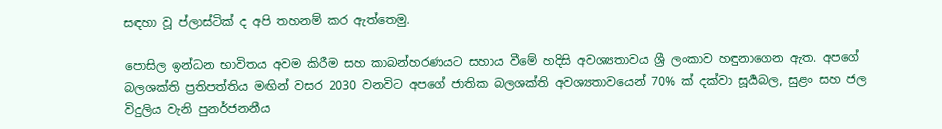සඳහා වූ ප්ලාස්ටික් ද අපි තහනම් කර ඇත්තෙමු.

පොසිල ඉන්ධන භාවිතය අවම කිරීම සහ කාබන්හරණයට සහාය වීමේ හදිසි අවශ්‍යතාවය ශ්‍රී ලංකාව හඳුනාගෙන ඇත. අපගේ බලශක්ති ප්‍රතිපත්තිය මඟින් වසර 2030 වනවිට අපගේ ජාතික බලශක්ති අවශ්‍යතාවයෙන් 70% ක් දක්වා සූර්‍යබල, සුළං සහ ජල විදුලිය වැනි පුනර්ජනනීය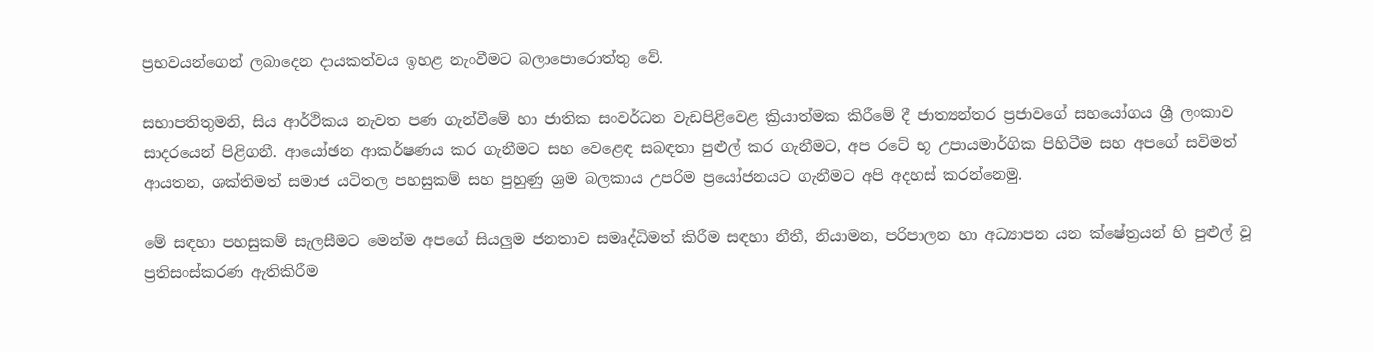ප්‍රභවයන්ගෙන් ලබාදෙන දායකත්වය ඉහළ නැංවීමට බලාපොරොත්තු වේ.

සභාපතිතුමනි, සිය ආර්ථිකය නැවත පණ ගැන්වීමේ හා ජාතික සංවර්ධන වැඩපිළිවෙළ ක්‍රියාත්මක කිරීමේ දී ජාත්‍යන්තර ප්‍රජාවගේ සහයෝගය ශ්‍රී ලංකාව සාදරයෙන් පිළිගනී. ආයෝඡන ආකර්ෂණය කර ගැනීමට සහ වෙළෙඳ සබඳතා පුළුල් කර ගැනීමට, අප රටේ භූ උපායමාර්ගික පිහිටීම සහ අපගේ සවිමත් ආයතන, ශක්තිමත් සමාජ යටිතල පහසුකම් සහ පුහුණු ශ්‍රම බලකාය උපරිම ප්‍රයෝජනයට ගැනීමට අපි අදහස් කරන්නෙමු.

මේ සඳහා පහසුකම් සැලසීමට මෙන්ම අපගේ සියලුම ජනතාව සමෘද්ධිමත් කිරීම සඳහා නීතී, නියාමන, පරිපාලන හා අධ්‍යාපන යන ක්ෂේත්‍රයන් හි පුළුල් වූ ප්‍රතිසංස්කරණ ඇතිකිරීම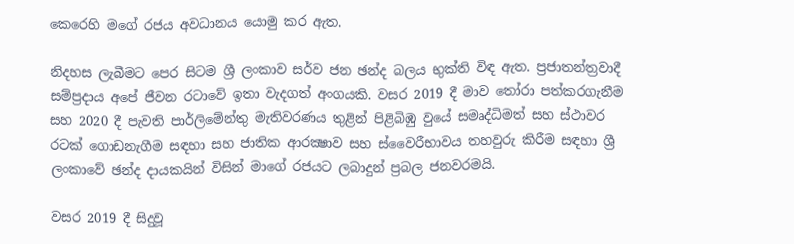කෙරෙහි මගේ රජය අවධානය යොමු කර ඇත.

නිදහස ලැබීමට පෙර සිටම ශ්‍රී ලංකාව සර්ව ජන ඡන්ද බලය භුක්ති විඳ ඇත. ප්‍රජාතන්ත්‍රවාදී සම්ප්‍රදාය අපේ ජීවන රටාවේ ඉතා වැදගත් අංගයකි. වසර 2019 දී මාව තෝරා පත්කරගැනීම සහ 2020 දී පැවති පාර්ලිමේන්තු මැතිවරණය තුළින් පිළිබිඹු වුයේ සමෘද්ධිමත් සහ ස්ථාවර රටක් ගොඩනැගීම සඳහා සහ ජාතික ආරක්‍ෂාව සහ ස්වෛරීභාවය තහවුරු කිරීම සඳහා ශ්‍රී ලංකාවේ ඡන්ද දායකයින් විසින් මාගේ රජයට ලබාදුන් ප්‍රබල ජනවරමයි.

වසර 2019 දී සිදුවූ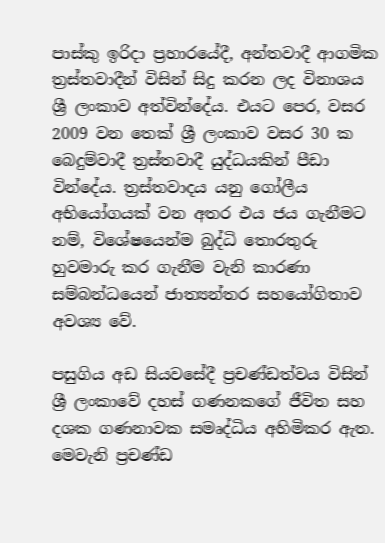පාස්කු ඉරිදා ප්‍රහාරයේදී, අන්තවාදී ආගමික ත්‍රස්තවාදීන් විසින් සිදු කරන ලද විනාශය ශ්‍රී ලංකාව අත්වින්දේය. එයට පෙර, වසර 2009 වන තෙක් ශ්‍රී ලංකාව වසර 30 ක බෙදුම්වාදී ත්‍රස්තවාදී යුද්ධයකින් පීඩා වින්දේය. ත්‍රස්තවාදය යනු ගෝලීය අභියෝගයක් වන අතර එය ජය ගැනීමට නම්, විශේෂයෙන්ම බුද්ධි තොරතුරු හුවමාරු කර ගැනීම වැනි කාරණා සම්බන්ධයෙන් ජාත්‍යන්තර සහයෝගිතාව අවශ්‍ය වේ.

පසුගිය අඩ සියවසේදී ප්‍රචණ්ඩත්වය විසින් ශ්‍රී ලංකාවේ දහස් ගණනකගේ ජීවිත සහ දශක ගණනාවක සමෘද්ධිය අහිමිකර ඇත. මෙවැනි ප්‍රචණ්ඩ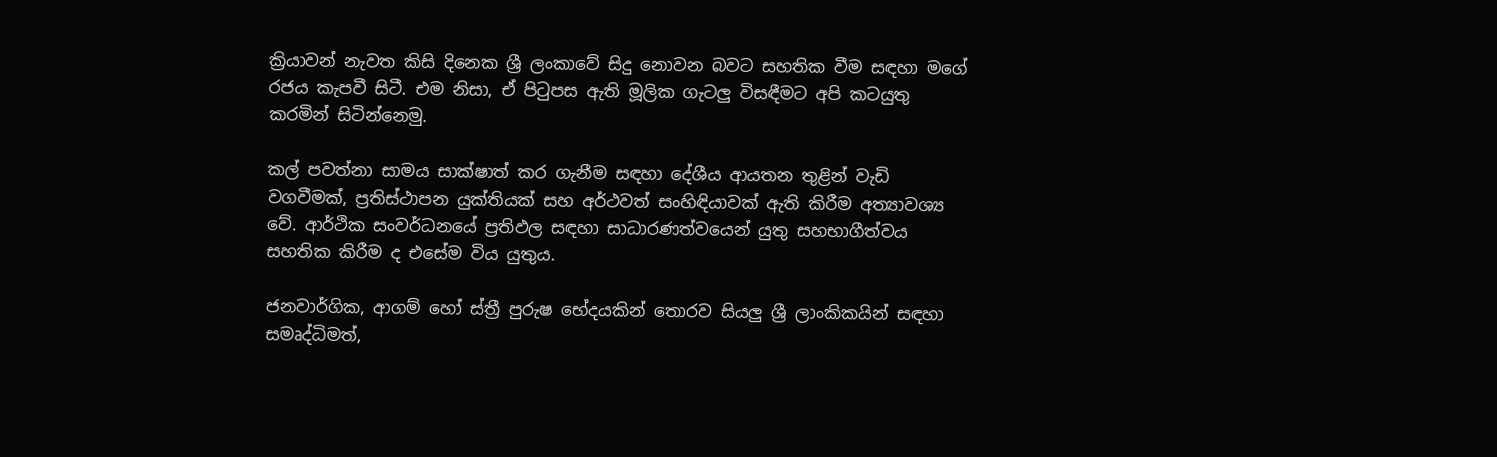ක්‍රියාවන් නැවත කිසි දිනෙක ශ්‍රී ලංකාවේ සිදු නොවන බවට සහතික වීම සඳහා මගේ රජය කැපවී සිටී. එම නිසා, ඒ පිටුපස ඇති මූලික ගැටලු විසඳීමට අපි කටයුතු කරමින් සිටින්නෙමු.

කල් පවත්නා සාමය සාක්ෂාත් කර ගැනීම සඳහා දේශීය ආයතන තුළින් වැඩි වගවීමක්, ප්‍රතිස්ථාපන යුක්තියක් සහ අර්ථවත් සංහිඳියාවක් ඇති කිරීම අත්‍යාවශ්‍ය වේ. ආර්ථික සංවර්ධනයේ ප්‍රතිඵල සඳහා සාධාරණත්වයෙන් යුතු සහභාගීත්වය සහතික කිරීම ද එසේම විය යුතුය.

ජනවාර්ගික, ආගම් හෝ ස්ත්‍රී පුරුෂ භේදයකින් තොරව සියලු ශ්‍රී ලාංකිකයින් සඳහා සමෘද්ධිමත්,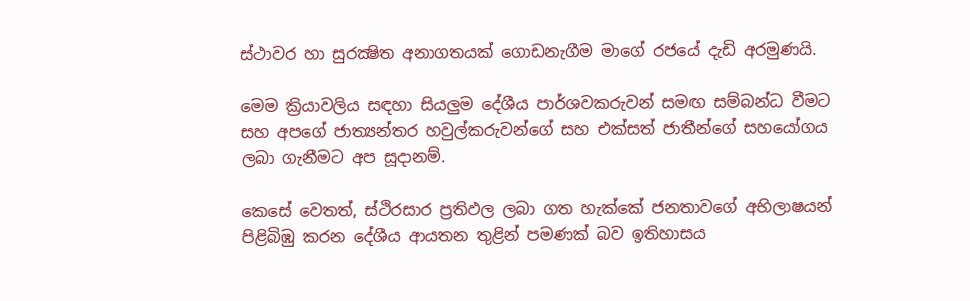ස්ථාවර හා සුරක්‍ෂිත අනාගතයක් ගොඩනැගීම මාගේ රජයේ දැඩි අරමුණයි.

මෙම ක්‍රියාවලිය සඳහා සියලුම දේශීය පාර්ශවකරුවන් සමඟ සම්බන්ධ වීමට සහ අපගේ ජාත්‍යන්තර හවුල්කරුවන්ගේ සහ එක්සත් ජාතීන්ගේ සහයෝගය ලබා ගැනීමට අප සූදානම්.

කෙසේ වෙතත්, ස්ථිරසාර ප්‍රතිඵල ලබා ගත හැක්කේ ජනතාවගේ අභිලාෂයන් පිළිබිඹු කරන දේශීය ආයතන තුළින් පමණක් බව ඉතිහාසය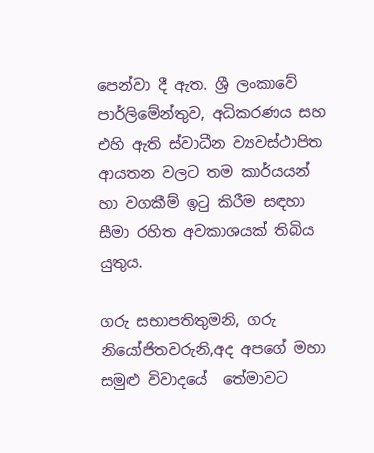පෙන්වා දී ඇත. ශ්‍රී ලංකාවේ පාර්ලිමේන්තුව, අධිකරණය සහ එහි ඇති ස්වාධීන ව්‍යවස්ථාපිත ආයතන වලට තම කාර්යයන් හා වගකීම් ඉටු කිරීම සඳහා සීමා රහිත අවකාශයක් තිබිය යුතුය.

ගරු සභාපතිතුමනි, ගරු නියෝජිතවරුනි,අද අපගේ මහා සමුළු විවාදයේ  තේමාවට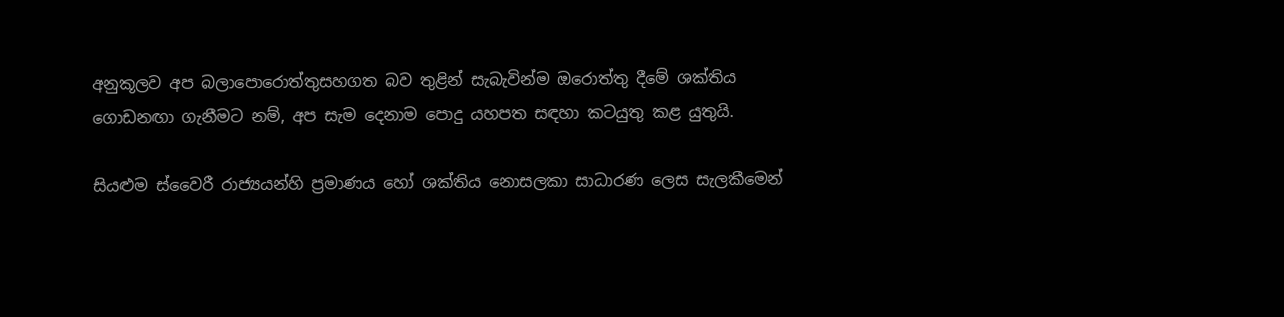අනුකූලව අප බලාපොරොත්තුසහගත බව තුළින් සැබැවින්ම ඔරොත්තු දීමේ ශක්තිය ගොඩනඟා ගැනීමට නම්, අප සැම දෙනාම පොදු යහපත සඳහා කටයුතු කළ යුතුයි.

සියළුම ස්වෛරී රාජ්‍යයන්හි ප්‍රමාණය හෝ ශක්තිය නොසලකා සාධාරණ ලෙස සැලකීමෙන්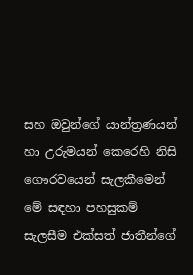සහ ඔවුන්ගේ යාන්ත්‍රණයන් හා උරුමයන් කෙරෙහි නිසි ගෞරවයෙන් සැලකීමෙන් මේ සඳහා පහසුකම් සැලසීම එක්සත් ජාතීන්ගේ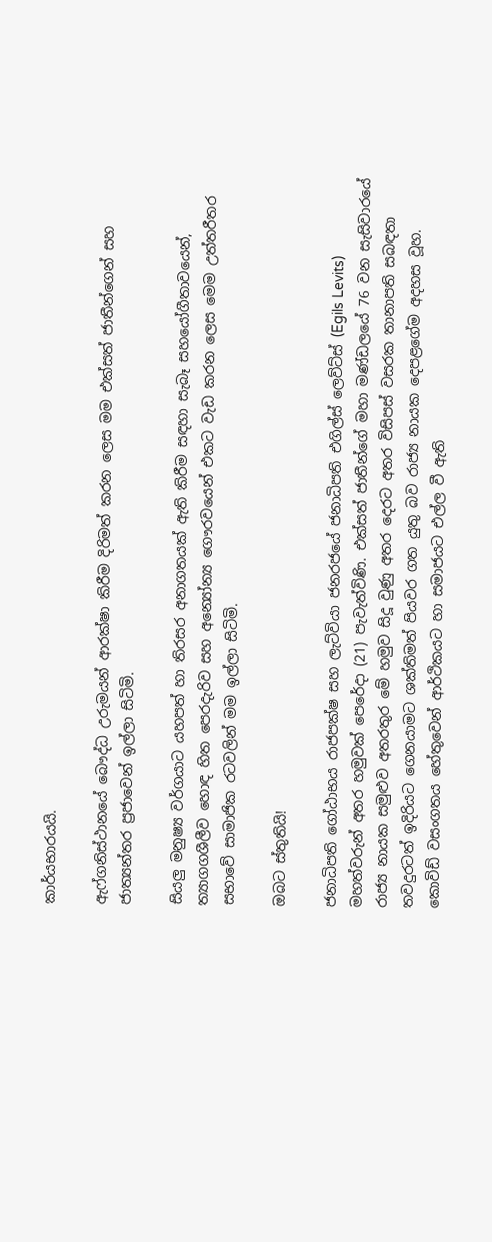කාර්යභාරයයි.

ඇෆ්ගනිස්ථානයේ බෞද්ධ උරුමයන් ආරක්ෂා කිරීම දිරිමත් කරන ලෙස මම එක්සත් ජාතීන්ගෙන් සහ ජාත්‍යන්තර ප්‍රජාවෙන් ඉල්ලා සිටිමි.

සියලු මනුෂ්‍ය වර්ගයාට යහපත් හා තිරසර අනාගතයක් ඇති කිරීම සඳහා සැබෑ සහයෝගීතාවයෙන්, ත්‍යාගගශීලීව හොඳ හිත පෙරදැරිව සහ අන්‍යෝන්‍ය ගෞරවයෙන් එකට වැඩ කරන ලෙස මෙම උත්තරීතර සභාවේ සාමාජික රටවලින් මම ඉල්ලා සිටිමි.

ඔබට ස්තුතියි!

ජනාධිපති ගෝඨාභය රාජපක්ෂ සහ ලැට්වියා ජනරජයේ ජනාධිපති එගිල්ස් ලෙව්ට්ස් (Egils Levits) මහත්වරුන් අතර හමුවක් පෙරේදා (21) පැවැත්විණි. එක්සත් ජාතීන්ගේ මහා මණ්ඩලයේ 76 වන සැසිවාරයේ රාජ්‍ය නායක සමුළුව අතරතුර මේ හමුව සිදූ වුණු අතර දෙරට අතර විසිපස් වසරක තානාපති සබඳතා තවදුරටත් ඉදිරියට ගෙනයාමට ශක්තිමත් පියවර ගත යුතු බව රාජ්‍ය නායක දෙපළගේම අදහස වූහ. කොවිඩ් වසංගතය හේතුවෙන් ආර්ථිකයට හා සමාජයට එල්ල වී ඇති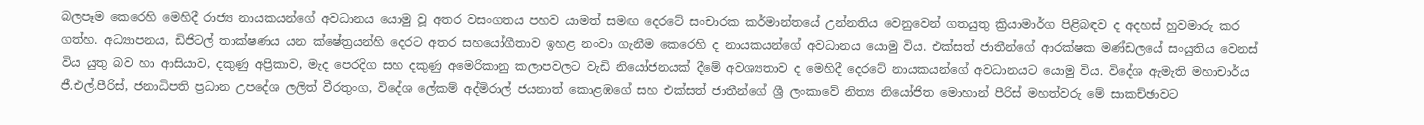බලපෑම කෙරෙහි මෙහිදී රාජ්‍ය නායකයන්ගේ අවධානය යොමු වූ අතර වසංගතය පහව යාමත් සමඟ දෙරටේ සංචාරක කර්මාන්තයේ උන්නතිය වෙනුවෙන් ගතයුතු ක්‍රියාමාර්ග පිළිබඳව ද අදහස් හුවමාරු කර ගත්හ. අධ්‍යාපනය, ඩිජිටල් තාක්ෂණය යන ක්ෂේත්‍රයන්හි දෙරට අතර සහයෝගීතාව ඉහළ නංවා ගැනීම කෙරෙහි ද නායකයන්ගේ අවධානය යොමු විය. එක්සත් ජාතීන්ගේ ආරක්ෂක මණ්ඩලයේ සංයුතිය වෙනස් විය යුතු බව හා ආසියාව, දකුණු අප්‍රිකාව, මැද පෙරදිග සහ දකුණු අමෙරිකානු කලාපවලට වැඩි නියෝජනයක් දීමේ අවශ්‍යතාව ද මෙහිදී දෙරටේ නායකයන්ගේ අවධානයට යොමු විය. විදේශ ඇමැති මහාචාර්ය ජී.එල්.පීරිස්, ජනාධිපති ප්‍රධාන උපදේශ ලලිත් වීරතුංග, විදේශ ලේකම් අද්මිරාල් ජයනාත් කොළඹගේ සහ එක්සත් ජාතීන්ගේ ශ්‍රී ලංකාවේ නිත්‍ය නියෝජිත මොහාන් පීරිස් මහත්වරු මේ සාකච්ඡාවට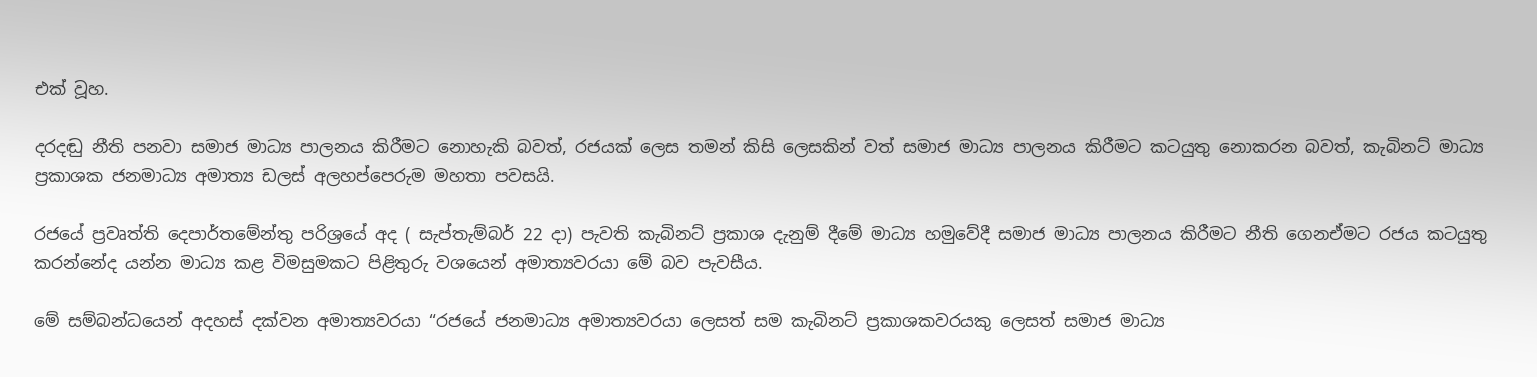එක් වූහ.

දරදඬු නීති පනවා සමාජ මාධ්‍ය පාලනය කිරීමට නොහැකි බවත්, රජයක් ලෙස තමන් කිසි ලෙසකින් වත් සමාජ මාධ්‍ය පාලනය කිරීමට කටයුතු නොකරන බවත්, කැබිනට් මාධ්‍ය ප්‍රකාශක ජනමාධ්‍ය අමාත්‍ය ඩලස් අලහප්පෙරුම මහතා පවසයි.

රජයේ ප්‍රවෘත්ති දෙපාර්තමේන්තු පරිශ්‍රයේ අද ( සැප්තැම්බර් 22 දා) පැවති කැබිනට් ප්‍රකාශ දැනුම් දීමේ මාධ්‍ය හමුවේදී සමාජ මාධ්‍ය පාලනය කිරීමට නීති ගෙනඒමට රජය කටයුතු කරන්නේද යන්න මාධ්‍ය කළ විමසුමකට පිළිතුරු වශයෙන් අමාත්‍යවරයා මේ බව පැවසීය.

මේ සම්බන්ධයෙන් අදහස් දක්වන අමාත්‍යවරයා “රජයේ ජනමාධ්‍ය අමාත්‍යවරයා ලෙසත් සම කැබිනට් ප්‍රකාශකවරයකු ලෙසත් සමාජ මාධ්‍ය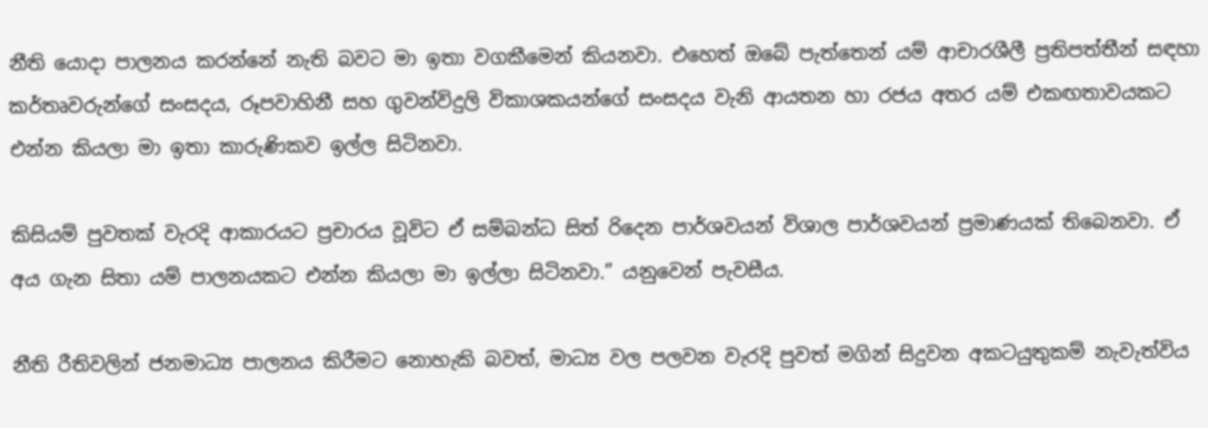නීති යොදා පාලනය කරන්නේ නැති බවට මා ඉතා වගකීමෙන් කියනවා. එහෙත් ඔබේ පැත්තෙන් යම් ආචාරශීලී ප්‍රතිපත්තීන් සඳහා කර්තෘවරුන්ගේ සංසදය, රූපවාහිනී සහ ගුවන්විදුලි විකාශකයන්ගේ සංසදය වැනි ආයතන හා රජය අතර යම් එකඟතාවයකට එන්න කියලා මා ඉතා කාරුණිකව ඉල්ල සිටිනවා.

කිසියම් පුවතක් වැරදි ආකාරයට ප්‍රචාරය වූවිට ඒ සම්බන්ධ සිත් රිදෙන පාර්ශවයන් විශාල පාර්ශවයන් ප්‍රමාණයක් තිබෙනවා. ඒ අය ගැන සිතා යම් පාලනයකට එන්න කියලා මා ඉල්ලා සිටිනවා.” යනුවෙන් පැවසීය.

නීති රීතිවලින් ජනමාධ්‍ය පාලනය කිරීමට නොහැකි බවත්, මාධ්‍ය වල පලවන වැරදි පුවත් මගින් සිදුවන අකටයුතුකම් නැවැත්විය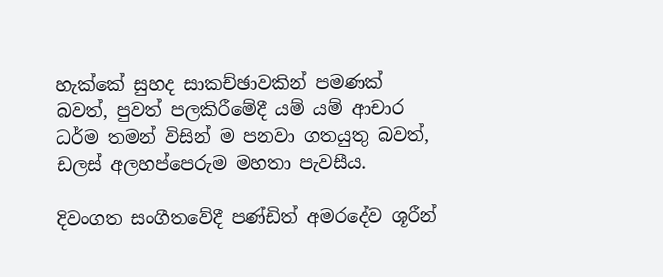හැක්කේ සුහද සාකච්ඡාවකින් පමණක් බවත්, පුවත් පලකිරීමේදී යම් යම් ආචාර ධර්ම තමන් විසින් ම පනවා ගතයුතු බවත්, ඩලස් අලහප්පෙරුම මහතා පැවසීය.

දිවංගත සංගීතවේදී පණ්ඩිත් අමරදේව ශූරීන්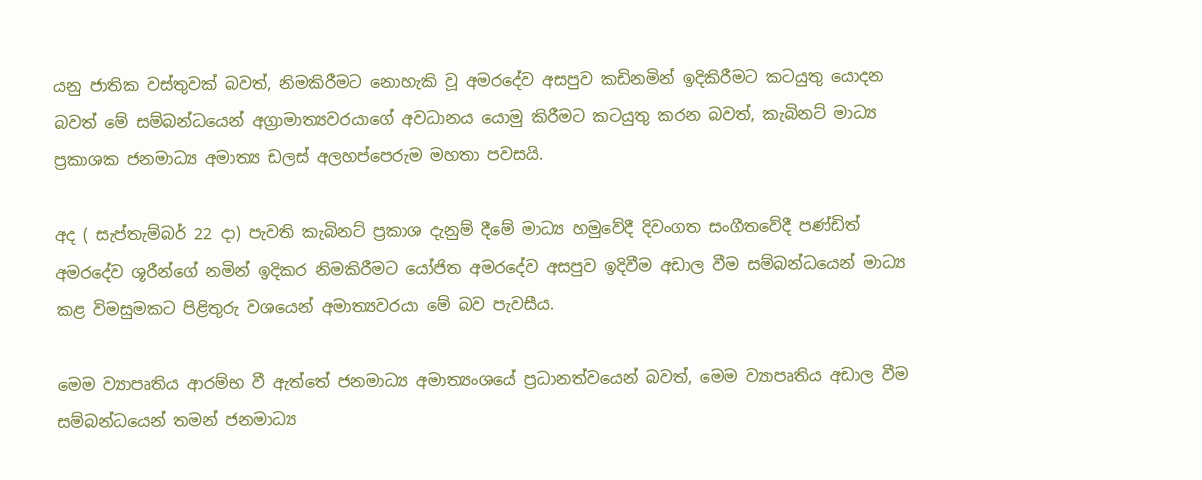යනු ජාතික වස්තුවක් බවත්, නිමකිරීමට නොහැකි වූ අමරදේව අසපුව කඩිනමින් ඉදිකිරීමට කටයුතු යොදන බවත් මේ සම්බන්ධයෙන් අග්‍රාමාත්‍යවරයාගේ අවධානය යොමු කිරීමට කටයුතු කරන බවත්, කැබිනට් මාධ්‍ය ප්‍රකාශක ජනමාධ්‍ය අමාත්‍ය ඩලස් අලහප්පෙරුම මහතා පවසයි.

අද ( සැප්තැම්බර් 22 දා) පැවති කැබිනට් ප්‍රකාශ දැනුම් දීමේ මාධ්‍ය හමුවේදී දිවංගත සංගීතවේදී පණ්ඩිත් අමරදේව ශූරීන්ගේ නමින් ඉදිකර නිමකිරීමට යෝජිත අමරදේව අසපුව ඉදිවීම අඩාල වීම සම්බන්ධයෙන් මාධ්‍ය කළ විමසුමකට පිළිතුරු වශයෙන් අමාත්‍යවරයා මේ බව පැවසීය.

මෙම ව්‍යාපෘතිය ආරම්භ වී ඇත්තේ ජනමාධ්‍ය අමාත්‍යංශයේ ප්‍රධානත්වයෙන් බවත්, මෙම ව්‍යාපෘතිය අඩාල වීම සම්බන්ධයෙන් තමන් ජනමාධ්‍ය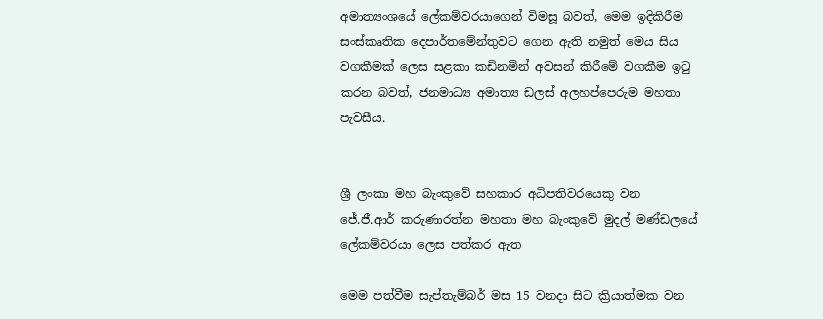අමාත්‍යංශයේ ලේකම්වරයාගෙන් විමසූ බවත්, මෙම ඉදිකිරීම සංස්කෘතික දෙපාර්තමේන්තුවට ගෙන ඇති නමුත් මෙය සිය වගකීමක් ලෙස සළකා කඩිනමින් අවසන් කිරීමේ වගකීම ඉටු කරන බවත්, ජනමාධ්‍ය අමාත්‍ය ඩලස් අලහප්පෙරුම මහතා පැවසීය.


ශ්‍රී ලංකා මහ බැංකුවේ සහකාර අධිපතිවරයෙකු වන ජේ.ජී.ආර් කරුණාරත්න මහතා මහ බැංකුවේ මුදල් මණ්ඩලයේ ලේකම්වරයා ලෙස පත්කර ඇත

මෙම පත්වීම සැප්තැම්බර් මස 15 වනදා සිට ක්‍රියාත්මක වන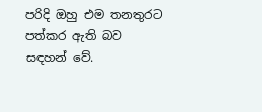පරිදි ඔහු එම තනතුරට පත්කර ඇති බව සඳහන් වේ.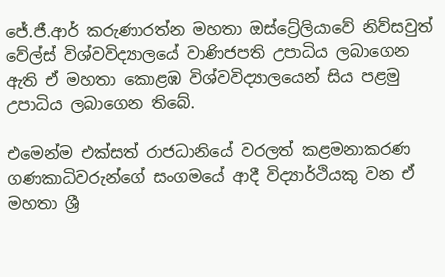ජේ.ජී.ආර් කරුණාරත්න මහතා ඔස්ට්‍රේලියාවේ නිව්සවුත් වේල්ස් විශ්වවිද්‍යාලයේ වාණිජපති උපාධිය ලබාගෙන ඇති ඒ මහතා කොළඹ විශ්වවිද්‍යාලයෙන් සිය පළමු උපාධිය ලබාගෙන තිබේ.

එමෙන්ම එක්සත් රාජධානියේ වරලත් කළමනාකරණ ගණකාධිවරුන්ගේ සංගමයේ ආදී විද්‍යාර්ථියකු වන ඒ මහතා ශ්‍රී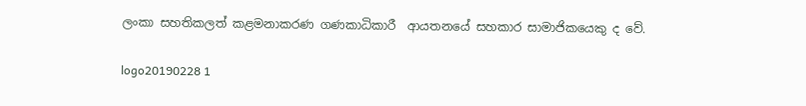ලංකා සහතිකලත් කළමනාකරණ ගණකාධිකාරී  ආයතනයේ සහකාර සාමාජිකයෙකු ද වේ.

logo20190228 1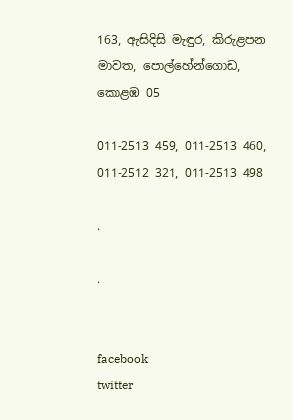163, ඇසිදිසි මැඳුර, කිරුළපන මාවත, පොල්හේන්ගොඩ, කොළඹ 05

011-2513 459, 011-2513 460,
011-2512 321, 011-2513 498

.

.


facebook
twitter